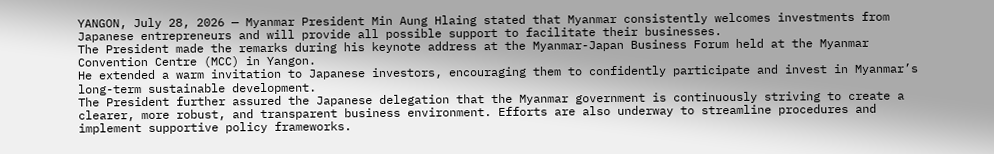YANGON, July 28, 2026 — Myanmar President Min Aung Hlaing stated that Myanmar consistently welcomes investments from Japanese entrepreneurs and will provide all possible support to facilitate their businesses.
The President made the remarks during his keynote address at the Myanmar-Japan Business Forum held at the Myanmar Convention Centre (MCC) in Yangon.
He extended a warm invitation to Japanese investors, encouraging them to confidently participate and invest in Myanmar’s long-term sustainable development.
The President further assured the Japanese delegation that the Myanmar government is continuously striving to create a clearer, more robust, and transparent business environment. Efforts are also underway to streamline procedures and implement supportive policy frameworks.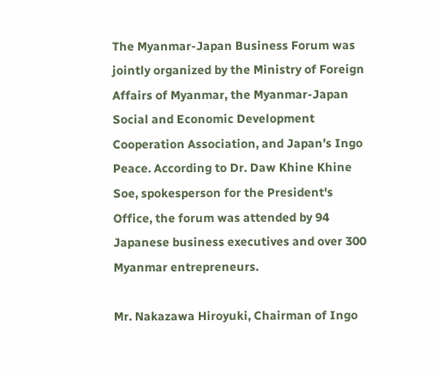The Myanmar-Japan Business Forum was jointly organized by the Ministry of Foreign Affairs of Myanmar, the Myanmar-Japan Social and Economic Development Cooperation Association, and Japan’s Ingo Peace. According to Dr. Daw Khine Khine Soe, spokesperson for the President's Office, the forum was attended by 94 Japanese business executives and over 300 Myanmar entrepreneurs.

Mr. Nakazawa Hiroyuki, Chairman of Ingo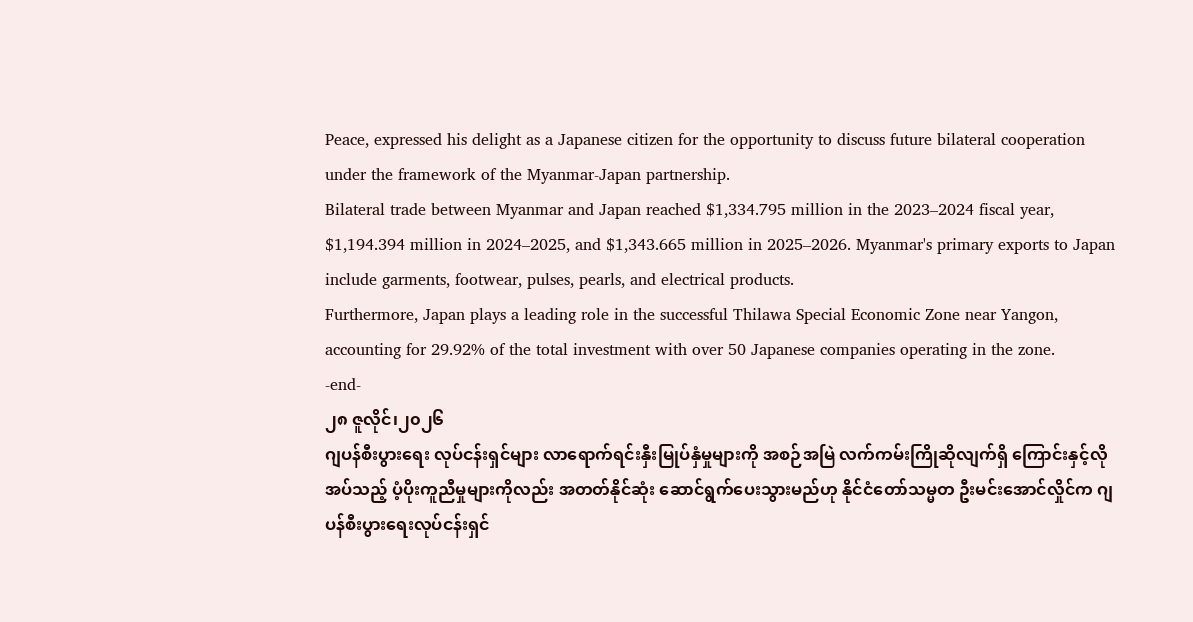Peace, expressed his delight as a Japanese citizen for the opportunity to discuss future bilateral cooperation under the framework of the Myanmar-Japan partnership.
Bilateral trade between Myanmar and Japan reached $1,334.795 million in the 2023–2024 fiscal year, $1,194.394 million in 2024–2025, and $1,343.665 million in 2025–2026. Myanmar's primary exports to Japan include garments, footwear, pulses, pearls, and electrical products.
Furthermore, Japan plays a leading role in the successful Thilawa Special Economic Zone near Yangon, accounting for 29.92% of the total investment with over 50 Japanese companies operating in the zone.
-end-
၂၈ ဇူလိုင်၊၂၀၂၆
ဂျပန်စီးပွားရေး လုပ်ငန်းရှင်များ လာရောက်ရင်းနှီးမြုပ်နှံမှုများကို အစဉ်အမြဲ လက်ကမ်းကြိုဆိုလျက်ရှိ ကြောင်းနှင့်လိုအပ်သည့် ပံ့ပိုးကူညီမှုများကိုလည်း အတတ်နိုင်ဆုံး ဆောင်ရွက်ပေးသွားမည်ဟု နိုင်ငံတော်သမ္မတ ဦးမင်းအောင်လှိုင်က ဂျပန်စီးပွားရေးလုပ်ငန်းရှင်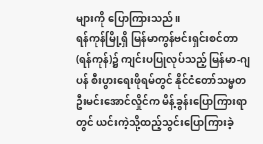များကို ပြောကြားသည်။
ရန်ကုန်မြို့ရှိ မြန်မာကွန်ဗင်းရှင်းစင်တာ(ရန်ကုန်)၌ ကျင်းပပြုလုပ်သည့် မြန်မာ-ဂျပန် စီးပွားရေးဖိုရမ်တွင် နိုင်ငံတော်သမ္မတဦးမင်းအောင်လှိုင်က မိန့်ခွန်းပြောကြားရာတွင် ယင်းကဲ့သို့ထည့်သွင်းပြောကြားခဲ့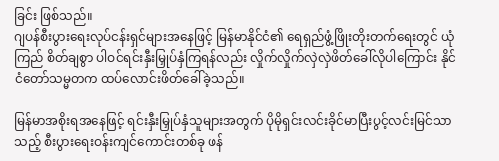ခြင်း ဖြစ်သည်။
ဂျပန်စီးပွားရေးလုပ်ငန်းရှင်များအနေဖြင့် မြန်မာနိုင်ငံ၏ ရေရှည်ဖွံ့ဖြိုးတိုးတက်ရေးတွင် ယုံကြည် စိတ်ချစွာ ပါဝင်ရင်းနှီးမြှုပ်နှံကြရန်လည်း လှိုက်လှိုက်လှဲလှဲဖိတ်ခေါ်လိုပါကြောင်း နိုင်ငံတော်သမ္မတက ထပ်လောင်းဖိတ်ခေါ်ခဲ့သည်။

မြန်မာအစိုးရအနေဖြင့် ရင်းနှီးမြှုပ်နှံသူများအတွက် ပိုမိုရှင်းလင်းခိုင်မာပြီးပွင့်လင်းမြင်သာသည့် စီးပွားရေးဝန်းကျင်ကောင်းတစ်ခု ဖန်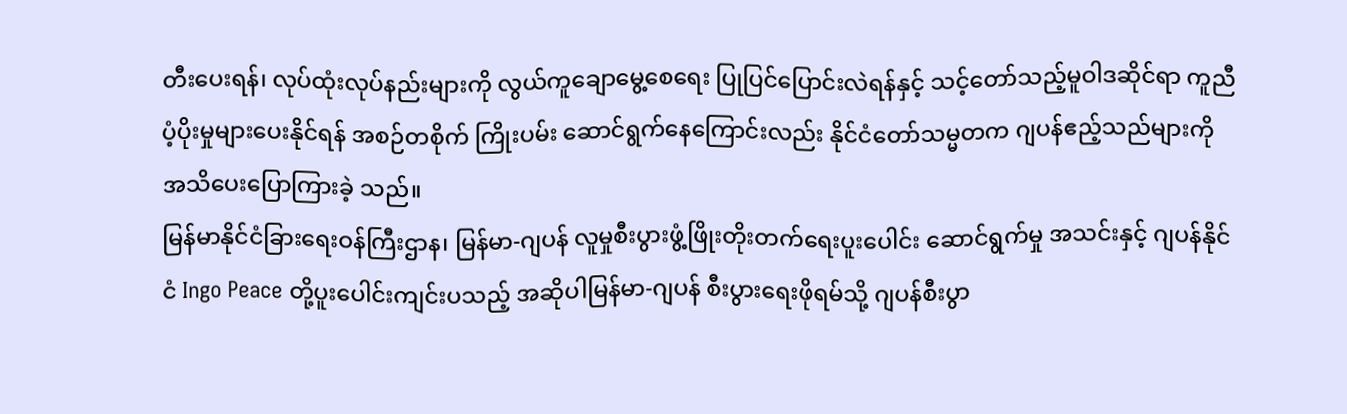တီးပေးရန်၊ လုပ်ထုံးလုပ်နည်းများကို လွယ်ကူချောမွေ့စေရေး ပြုပြင်ပြောင်းလဲရန်နှင့် သင့်တော်သည့်မူဝါဒဆိုင်ရာ ကူညီပံ့ပိုးမှုများပေးနိုင်ရန် အစဉ်တစိုက် ကြိုးပမ်း ဆောင်ရွက်နေကြောင်းလည်း နိုင်ငံတော်သမ္မတက ဂျပန်ဧည့်သည်များကို အသိပေးပြောကြားခဲ့ သည်။
မြန်မာနိုင်ငံခြားရေးဝန်ကြီးဌာန၊ မြန်မာ-ဂျပန် လူမှုစီးပွားဖွံ့ဖြိုးတိုးတက်ရေးပူးပေါင်း ဆောင်ရွက်မှု အသင်းနှင့် ဂျပန်နိုင်ငံ Ingo Peace တို့ပူးပေါင်းကျင်းပသည့် အဆိုပါမြန်မာ-ဂျပန် စီးပွားရေးဖိုရမ်သို့ ဂျပန်စီးပွာ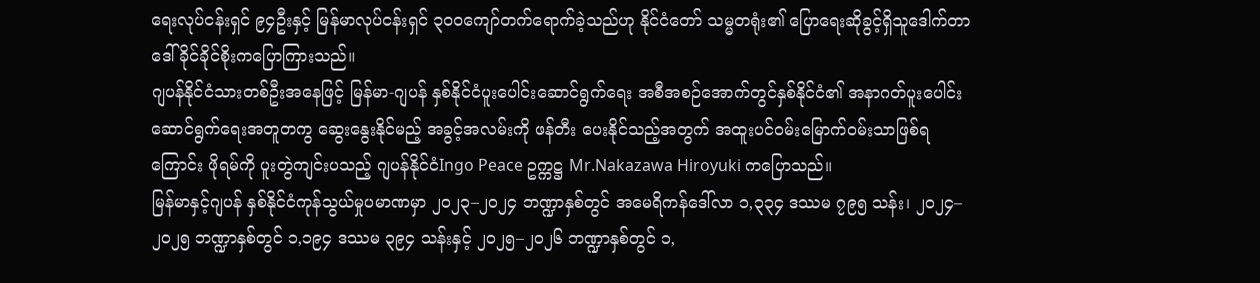ရေးလုပ်ငန်းရှင် ၉၄ဦးနှင့် မြန်မာလုပ်ငန်းရှင် ၃၀၀ကျော်တက်ရောက်ခဲ့သည်ဟု နိုင်ငံတော် သမ္မတရုံး၏ ပြောရေးဆိုခွင့်ရှိသူဒေါက်တာ ဒေါ်ခိုင်ခိုင်စိုးကပြောကြားသည်။
ဂျပန်နိုင်ငံသားတစ်ဦးအနေဖြင့် မြန်မာ-ဂျပန် နှစ်နိုင်ငံပူးပေါင်းဆောင်ရွက်ရေး အစီအစဉ်အောက်တွင်နှစ်နိုင်ငံ၏ အနာဂတ်ပူးပေါင်းဆောင်ရွက်ရေးအတူတကွ ဆွေးနွေးနိုင်မည့် အခွင့်အလမ်းကို ဖန်တီး ပေးနိုင်သည့်အတွက် အထူးပင်ဝမ်းမြောက်ဝမ်းသာဖြစ်ရကြောင်း ဖိုရမ်ကို ပူးတွဲကျင်းပသည့် ဂျပန်နိုင်ငံIngo Peace ဥက္ကဋ္ဌ Mr.Nakazawa Hiroyuki ကပြောသည်။
မြန်မာနှင့်ဂျပန် နှစ်နိုင်ငံကုန်သွယ်မှုပမာဏမှာ ၂၀၂၃–၂၀၂၄ ဘဏ္ဍာနှစ်တွင် အမေရိကန်ဒေါ်လာ ၁,၃၃၄ ဒဿမ ၇၉၅ သန်း၊ ၂၀၂၄–၂၀၂၅ ဘဏ္ဍာနှစ်တွင် ၁,၁၉၄ ဒဿမ ၃၉၄ သန်းနှင့် ၂၀၂၅–၂၀၂၆ ဘဏ္ဍာနှစ်တွင် ၁,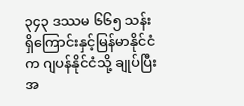၃၄၃ ဒဿမ ၆၆၅ သန်းရှိကြောင်းနှင့်မြန်မာနိုင်ငံက ဂျပန်နိုင်ငံသို့ ချုပ်ပြီးအ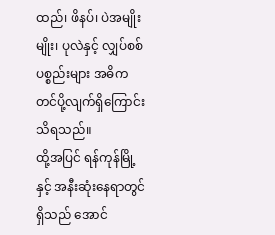ထည်၊ ဖိနပ်၊ ပဲအမျိုးမျိုး၊ ပုလဲနှင့် လျှပ်စစ်ပစ္စည်းများ အဓိကတင်ပို့လျက်ရှိကြောင်းသိရသည်။
ထို့အပြင် ရန်ကုန်မြို့နှင့် အနီးဆုံးနေရာတွင်ရှိသည် အောင်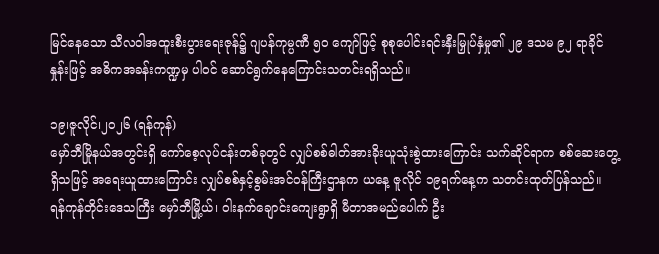မြင်နေသော သီလဝါအထူးစီးပွားရေးဇုန်၌ ဂျပန်ကုမ္ပဏီ ၅၀ ကျော်ဖြင့် စုစုပေါင်းရင်းနှီးမြှုပ်နှံမှု၏ ၂၉ ဒသမ ၉၂ ရာခိုင်နှုန်းဖြင့် အဓိကအခန်းကဏ္ဍမှ ပါဝင် ဆောင်ရွက်နေကြောင်းသတင်းရရှိသည်။

၁၉၊ဇူလိုင်၊၂၀၂၆ (ရန်ကုန်)
မှော်ဘီမြိုနယ်အတွင်းရှိ ကော်စေ့လုပ်ငန်းတစ်ခုတွင် လျှပ်စစ်ဓါတ်အားခိုးယူသုံးစွဲထားကြောင်း သက်ဆိုင်ရာက စစ်ဆေးတွေ့ရှိသဖြင့် အရေးယူထားကြောင်း လျှပ်စစ်နှင့်စွမ်းအင်ဝန်ကြီးဌာနက ယနေ့ ဇူလိုင် ၁၉ရက်နေ့က သတင်းထုတ်ပြန်သည်။
ရန်ကုန်တိုင်းဒေသကြီး မှော်ဘီမြို့ယ်၊ ဝါးနက်ချောင်းကျေးရွာရှိ မီတာအမည်ပေါက် ဦး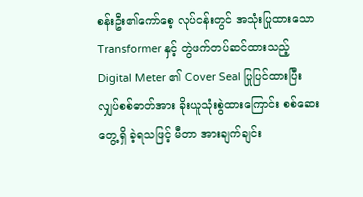စန်းဦး၏ကော်စေ့ လုပ်ငန်းတွင် အသုံးပြုထားသော Transformer နှင့် တွဲဖက်တပ်ဆင်ထားသည့် Digital Meter ၏ Cover Seal ပြုပြင်ထားပြီး လျှပ်စစ်ဓာတ်အား ခိုးယူသုံးစွဲထားကြောင်း စစ်ဆေးတွေ့ရှိ ခဲ့ရသဖြင့် မီတာ အားချက်ချင်း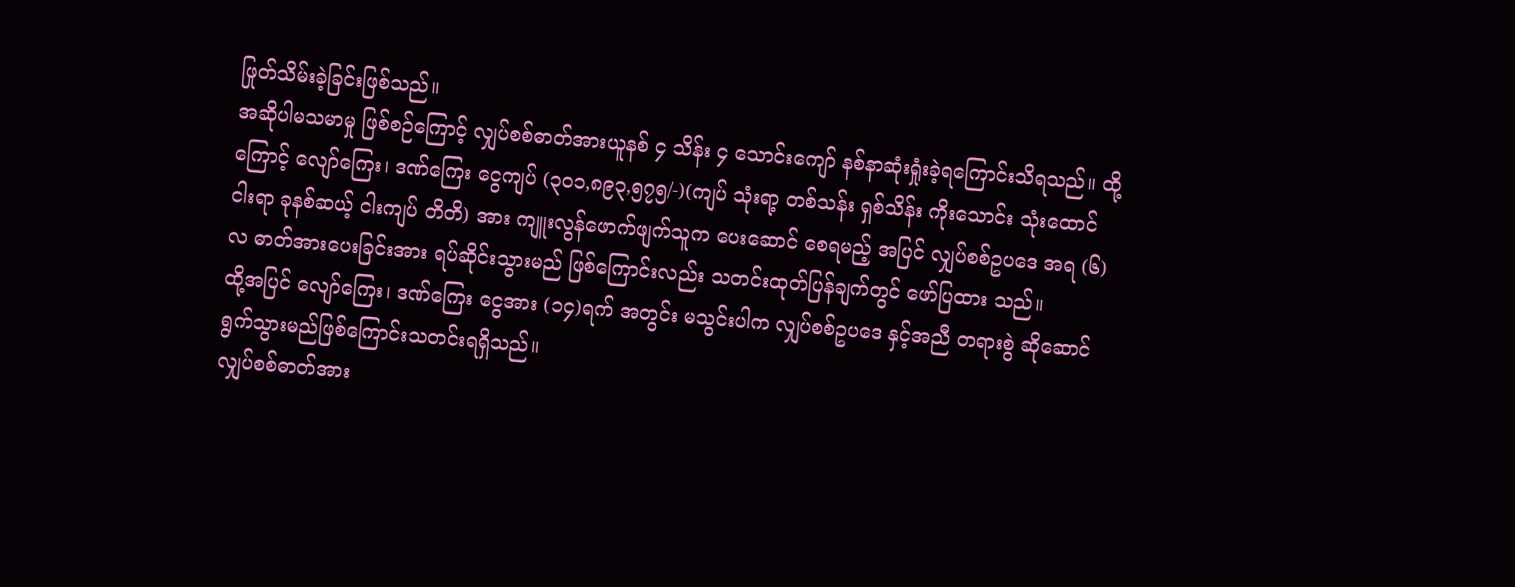ဖြုတ်သိမ်းခဲ့ခြင်းဖြစ်သည်။
အဆိုပါမသမာမှု ဖြစ်စဉ်ကြောင့် လျှပ်စစ်ဓာတ်အားယူနစ် ၄ သိန်း ၄ သောင်းကျော် နစ်နာဆုံးရှုံးခဲ့ရကြောင်းသိရသည်။ ထို့ကြောင့် လျော်ကြေး၊ ဒဏ်ကြေး ငွေကျပ် (၃၀၁,၈၉၃,၅၇၅/-)(ကျပ် သုံးရာ့ တစ်သန်း ရှစ်သိန်း ကိုးသောင်း သုံးထောင် ငါးရာ ခုနစ်ဆယ့် ငါးကျပ် တိတိ) အား ကျူးလွန်ဖောက်ဖျက်သူက ပေးဆောင် စေရမည့် အပြင် လျှပ်စစ်ဥပဒေ အရ (၆)လ ဓာတ်အားပေးခြင်းအား ရပ်ဆိုင်းသွားမည် ဖြစ်ကြောင်းလည်း သတင်းထုတ်ပြန်ချက်တွင် ဖော်ပြထား သည်။
ထို့အပြင် လျော်ကြေး၊ ဒဏ်ကြေး ငွေအား (၁၄)ရက် အတွင်း မသွင်းပါက လျှပ်စစ်ဥပဒေ နှင့်အညီ တရားစွဲ ဆိုဆောင်ရွက်သွားမည်ဖြစ်ကြောင်းသတင်းရရှိသည်။
လျှပ်စစ်ဓာတ်အား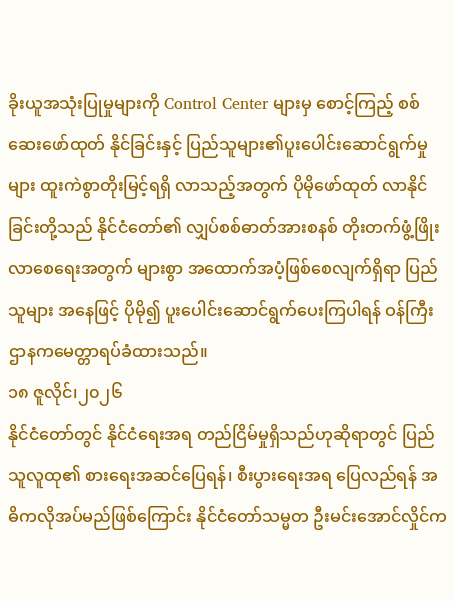ခိုးယူအသုံးပြုမှုများကို Control Center များမှ စောင့်ကြည့် စစ်ဆေးဖော်ထုတ် နိုင်ခြင်းနှင့် ပြည်သူများ၏ပူးပေါင်းဆောင်ရွက်မှုများ ထူးကဲစွာတိုးမြင့်ရရှိ လာသည့်အတွက် ပိုမိုဖော်ထုတ် လာနိုင်ခြင်းတို့သည် နိုင်ငံတော်၏ လျှပ်စစ်ဓာတ်အားစနစ် တိုးတက်ဖွံ့ဖြိုးလာစေရေးအတွက် များစွာ အထောက်အပံ့ဖြစ်စေလျက်ရှိရာ ပြည်သူများ အနေဖြင့် ပိုမို၍ ပူးပေါင်းဆောင်ရွက်ပေးကြပါရန် ဝန်ကြီးဌာနကမေတ္တာရပ်ခံထားသည်။
၁၈ ဇူလိုင်၊၂၀၂၆
နိုင်ငံတော်တွင် နိုင်ငံရေးအရ တည်ငြိမ်မှုရှိသည်ဟုဆိုရာတွင် ပြည်သူလူထု၏ စားရေးအဆင်ပြေရန်၊ စီးပွားရေးအရ ပြေလည်ရန် အဓိကလိုအပ်မည်ဖြစ်ကြောင်း နိုင်ငံတော်သမ္မတ ဦးမင်းအောင်လှိုင်က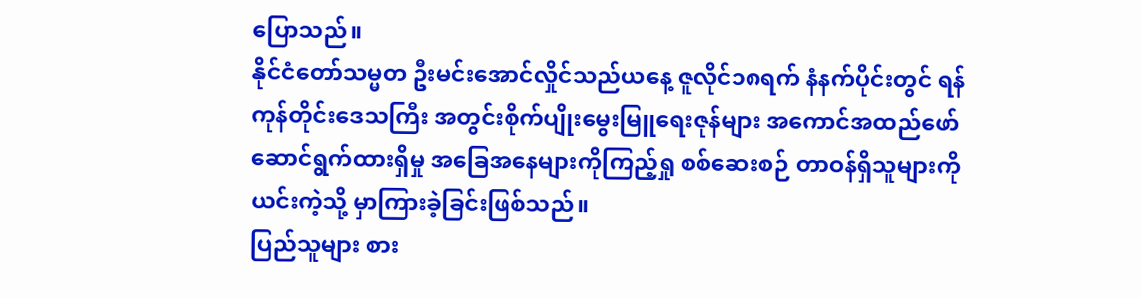ပြောသည်။
နိုင်ငံတော်သမ္မတ ဦးမင်းအောင်လှိုင်သည်ယနေ့ ဇူလိုင်၁၈ရက် နံနက်ပိုင်းတွင် ရန်ကုန်တိုင်းဒေသကြီး အတွင်းစိုက်ပျိုးမွေးမြူရေးဇုန်များ အကောင်အထည်ဖော်ဆောင်ရွက်ထားရှိမှု အခြေအနေများကိုကြည့်ရှု စစ်ဆေးစဉ် တာဝန်ရှိသူများကို ယင်းကဲ့သို့ မှာကြားခဲ့ခြင်းဖြစ်သည်။
ပြည်သူများ စား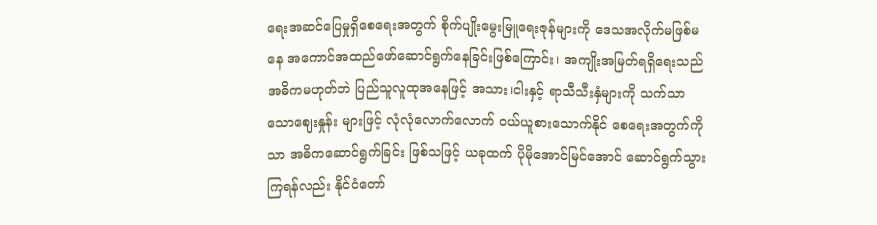ရေးအဆင်ပြေမှုရှိစေရေးအတွက် စိုက်ပျိုးမွေးမြူရေးဇုန်များကို ဒေသအလိုက်မဖြစ်မနေ အကောင်အထည်ဖော်ဆောင်ရွက်နေခြင်းဖြစ်ကြောင်း၊ အကျိုးအမြတ်ရရှိရေးသည်အဓိကမဟုတ်ဘဲ ပြည်သူလူထုအနေဖြင့် အသား၊ငါးနှင့် ရာသီသီးနှံများကို သက်သာသောဈေးနှုန်း များဖြင့် လုံလုံလောက်လောက် ဝယ်ယူစားသောက်နိုင် စေရေးအတွက်ကိုသာ အဓိကဆောင်ရွက်ခြင်း ဖြစ်သဖြင့် ယခုထက် ပိုမိုအောင်မြင်အောင် ဆောင်ရွက်သွားကြရန်လည်း နိုင်ငံတော်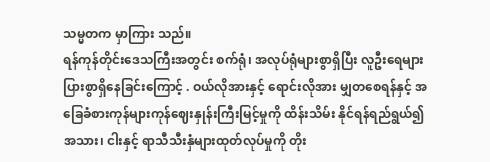သမ္မတက မှာကြား သည်။
ရန်ကုန်တိုင်းဒေသကြီးအတွင်း စက်ရုံ၊ အလုပ်ရုံများစွာရှိပြီး လူဦးရေများပြားစွာရှိနေခြင်းကြောင့် . ဝယ်လိုအားနှင့် ရောင်းလိုအား မျှတစေရန်နှင့် အခြေခံစားကုန်များကုန်ဈေးနှုန်းကြီးမြင့်မှုကို ထိန်းသိမ်း နိုင်ရန်ရည်ရွယ်၍ အသား၊ ငါးနှင့် ရာသီသီးနှံများထုတ်လုပ်မှုကို တိုး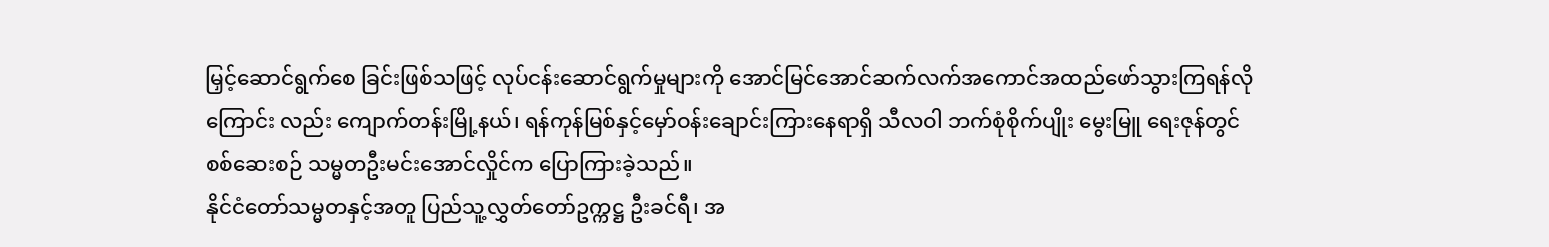မြှင့်ဆောင်ရွက်စေ ခြင်းဖြစ်သဖြင့် လုပ်ငန်းဆောင်ရွက်မှုများကို အောင်မြင်အောင်ဆက်လက်အကောင်အထည်ဖော်သွားကြရန်လိုကြောင်း လည်း ကျောက်တန်းမြို့နယ်၊ ရန်ကုန်မြစ်နှင့်မှော်ဝန်းချောင်းကြားနေရာရှိ သီလဝါ ဘက်စုံစိုက်ပျိုး မွေးမြူ ရေးဇုန်တွင် စစ်ဆေးစဉ် သမ္မတဦးမင်းအောင်လှိုင်က ပြောကြားခဲ့သည်။
နိုင်ငံတော်သမ္မတနှင့်အတူ ပြည်သူ့လွှတ်တော်ဥက္ကဋ္ဌ ဦးခင်ရီ၊ အ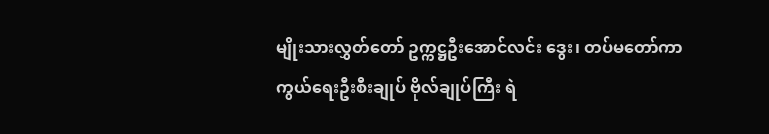မျိုးသားလွှတ်တော် ဥက္ကဋ္ဌဦးအောင်လင်း ဒွေး၊ တပ်မတော်ကာကွယ်ရေးဦးစီးချုပ် ဗိုလ်ချုပ်ကြီး ရဲ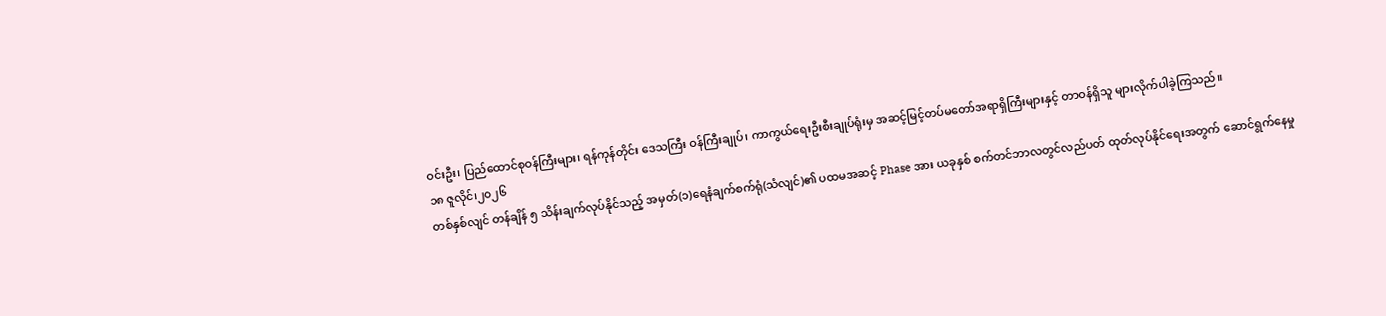ဝင်းဦး၊ ပြည်ထောင်စုဝန်ကြီးများ၊ ရန်ကုန်တိုင်း ဒေသကြီး ဝန်ကြီးချုပ်၊ ကာကွယ်ရေးဦးစီးချုပ်ရုံးမှ အဆင့်မြင့်တပ်မတော်အရာရှိကြီးများနှင့် တာဝန်ရှိသူ များလိုက်ပါခဲ့ကြသည်။
၁၈ ဇူလိုင်၊၂၀၂၆
တစ်နှစ်လျင် တန်ချိန် ၅ သိန်းချက်လုပ်နိုင်သည့် အမှတ်(၁)ရေနံချက်စက်ရုံ(သံလျင်)၏ ပထမအဆင့် Phase အား ယခုနှစ် စက်တင်ဘာလတွင်လည်ပတ် ထုတ်လုပ်နိုင်ရေးအတွက် ဆောင်ရွက်နေမှု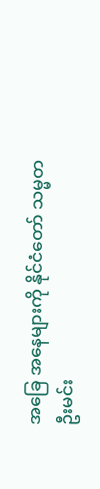အခြေ အနေများကို နိုင်ငံတော် သမ္မတ ဦးမင်း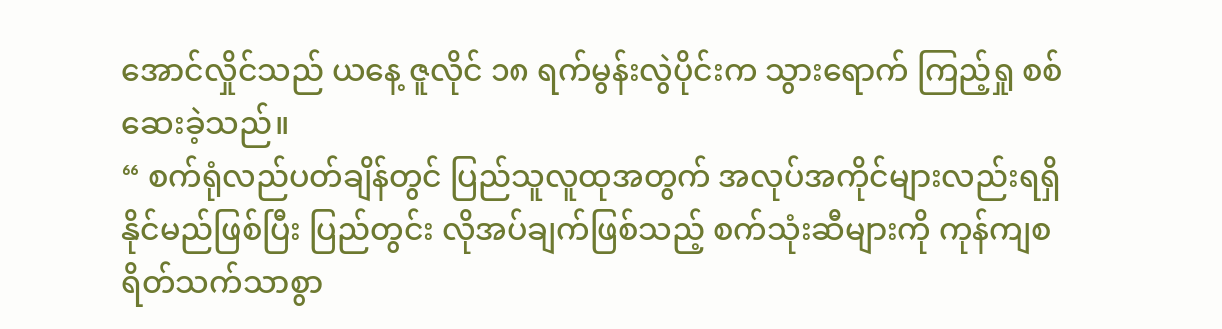အောင်လှိုင်သည် ယနေ့ ဇူလိုင် ၁၈ ရက်မွန်းလွဲပိုင်းက သွားရောက် ကြည့်ရှု စစ်ဆေးခဲ့သည်။
“ စက်ရုံလည်ပတ်ချိန်တွင် ပြည်သူလူထုအတွက် အလုပ်အကိုင်များလည်းရရှိနိုင်မည်ဖြစ်ပြီး ပြည်တွင်း လိုအပ်ချက်ဖြစ်သည့် စက်သုံးဆီများကို ကုန်ကျစရိတ်သက်သာစွာ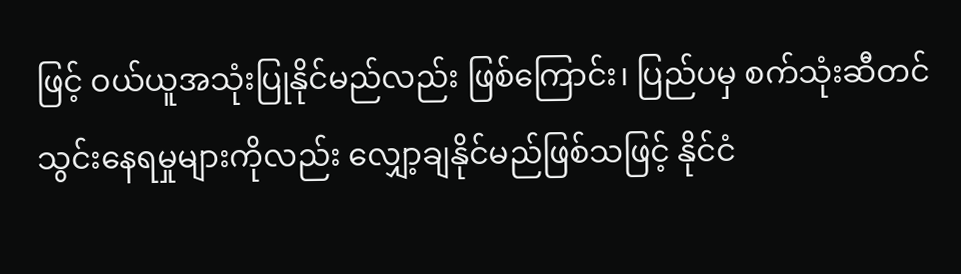ဖြင့် ဝယ်ယူအသုံးပြုနိုင်မည်လည်း ဖြစ်ကြောင်း၊ ပြည်ပမှ စက်သုံးဆီတင် သွင်းနေရမှုများကိုလည်း လျှော့ချနိုင်မည်ဖြစ်သဖြင့် နိုင်ငံ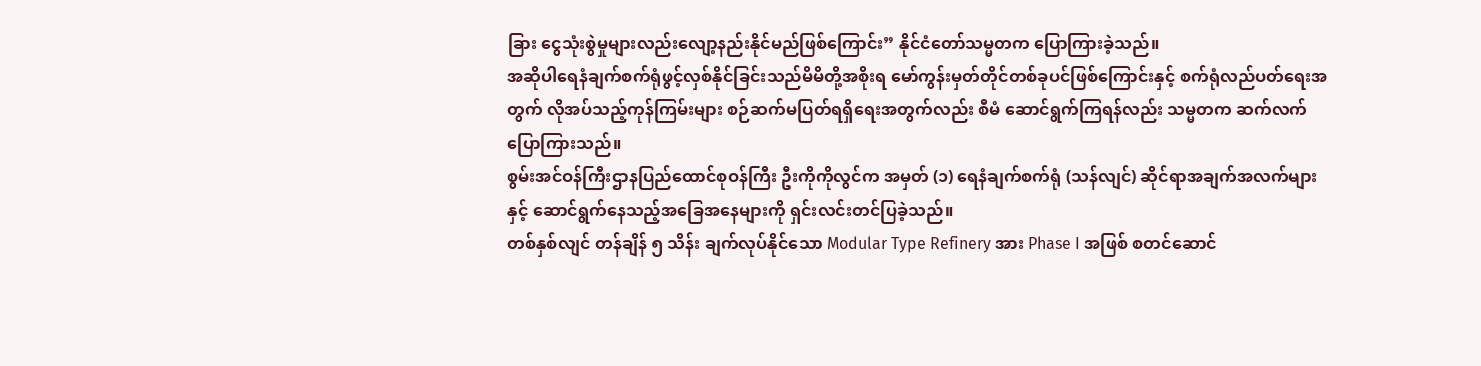ခြား ငွေသုံးစွဲမှုများလည်းလျော့နည်းနိုင်မည်ဖြစ်ကြောင်း” နိုင်ငံတော်သမ္မတက ပြောကြားခဲ့သည်။
အဆိုပါရေနံချက်စက်ရုံဖွင့်လှစ်နိုင်ခြင်းသည်မိမိတို့အစိုးရ မော်ကွန်းမှတ်တိုင်တစ်ခုပင်ဖြစ်ကြောင်းနှင့် စက်ရုံလည်ပတ်ရေးအတွက် လိုအပ်သည့်ကုန်ကြမ်းများ စဉ်ဆက်မပြတ်ရရှိရေးအတွက်လည်း စီမံ ဆောင်ရွက်ကြရန်လည်း သမ္မတက ဆက်လက်ပြောကြားသည်။
စွမ်းအင်ဝန်ကြီးဌာနပြည်ထောင်စုဝန်ကြီး ဦးကိုကိုလွင်က အမှတ် (၁) ရေနံချက်စက်ရုံ (သန်လျင်) ဆိုင်ရာအချက်အလက်များနှင့် ဆောင်ရွက်နေသည့်အခြေအနေများကို ရှင်းလင်းတင်ပြခဲ့သည်။
တစ်နှစ်လျင် တန်ချိန် ၅ သိန်း ချက်လုပ်နိုင်သော Modular Type Refinery အား Phase I အဖြစ် စတင်ဆောင်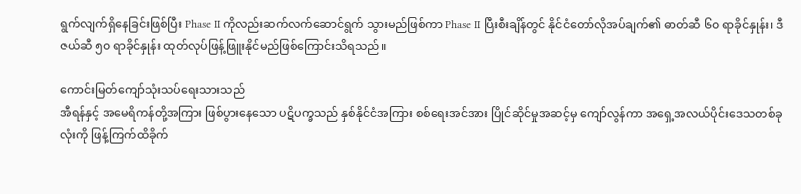ရွက်လျက်ရှိနေခြင်းဖြစ်ပြီး Phase II ကိုလည်းဆက်လက်ဆောင်ရွက် သွားမည်ဖြစ်ကာ Phase II ပြီးစီးချိန်တွင် နိုင်ငံတော်လိုအပ်ချက်၏ ဓာတ်ဆီ ၆၀ ရာခိုင်နှုန်း၊ ဒီဇယ်ဆီ ၅၀ ရာခိုင်နှုန်း ထုတ်လုပ်ဖြန့်ဖြူးနိုင်မည်ဖြစ်ကြောင်းသိရသည်။

ကောင်းမြတ်ကျော်သုံးသပ်ရေးသားသည်
အီရန်နှင့် အမေရိကန်တို့အကြား ဖြစ်ပွားနေသော ပဋိပက္ခသည် နှစ်နိုင်ငံအကြား စစ်ရေးအင်အား ပြိုင်ဆိုင်မှုအဆင့်မှ ကျော်လွန်ကာ အရှေ့အလယ်ပိုင်းဒေသတစ်ခုလုံးကို ဖြန့်ကြက်ထိခိုက်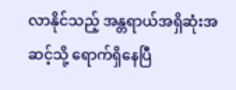လာနိုင်သည့် အန္တရာယ်အရှိဆုံးအဆင့်သို့ ရောက်ရှိနေပြီ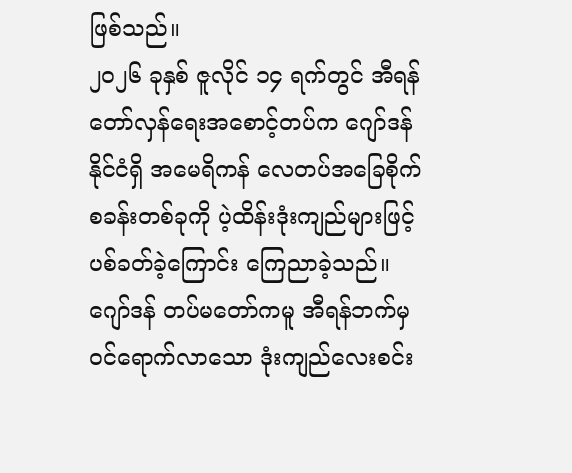ဖြစ်သည်။
၂၀၂၆ ခုနှစ် ဇူလိုင် ၁၄ ရက်တွင် အီရန်တော်လှန်ရေးအစောင့်တပ်က ဂျော်ဒန်နိုင်ငံရှိ အမေရိကန် လေတပ်အခြေစိုက်စခန်းတစ်ခုကို ပဲ့ထိန်းဒုံးကျည်များဖြင့် ပစ်ခတ်ခဲ့ကြောင်း ကြေညာခဲ့သည်။ ဂျော်ဒန် တပ်မတော်ကမူ အီရန်ဘက်မှ ဝင်ရောက်လာသော ဒုံးကျည်လေးစင်း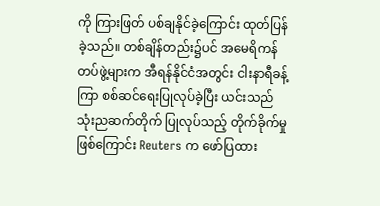ကို ကြားဖြတ် ပစ်ချနိုင်ခဲ့ကြောင်း ထုတ်ပြန်ခဲ့သည်။ တစ်ချိန်တည်း၌ပင် အမေရိကန်တပ်ဖွဲ့များက အီရန်နိုင်ငံအတွင်း ငါးနာရီခန့်ကြာ စစ်ဆင်ရေးပြုလုပ်ခဲ့ပြီး ယင်းသည် သုံးညဆက်တိုက် ပြုလုပ်သည့် တိုက်ခိုက်မှုဖြစ်ကြောင်း Reuters က ဖော်ပြထား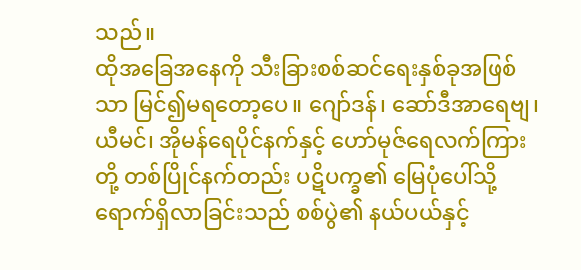သည်။
ထိုအခြေအနေကို သီးခြားစစ်ဆင်ရေးနှစ်ခုအဖြစ်သာ မြင်၍မရတော့ပေ။ ဂျော်ဒန်၊ ဆော်ဒီအာရေဗျ၊ ယီမင်၊ အိုမန်ရေပိုင်နက်နှင့် ဟော်မုဇ်ရေလက်ကြားတို့ တစ်ပြိုင်နက်တည်း ပဋိပက္ခ၏ မြေပုံပေါ်သို့ ရောက်ရှိလာခြင်းသည် စစ်ပွဲ၏ နယ်ပယ်နှင့်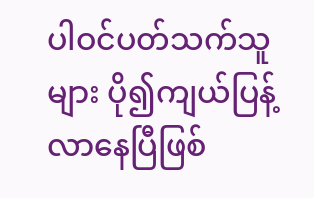ပါဝင်ပတ်သက်သူများ ပို၍ကျယ်ပြန့်လာနေပြီဖြစ်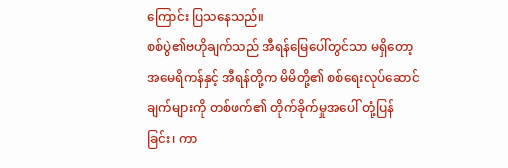ကြောင်း ပြသနေသည်။
စစ်ပွဲ၏ဗဟိုချက်သည် အီရန်မြေပေါ်တွင်သာ မရှိတော့
အမေရိကန်နှင့် အီရန်တို့က မိမိတို့၏ စစ်ရေးလုပ်ဆောင်ချက်များကို တစ်ဖက်၏ တိုက်ခိုက်မှုအပေါ် တုံ့ပြန်ခြင်း၊ ကာ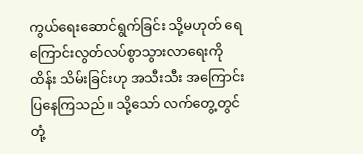ကွယ်ရေးဆောင်ရွက်ခြင်း သို့မဟုတ် ရေကြောင်းလွတ်လပ်စွာသွားလာရေးကို ထိန်း သိမ်းခြင်းဟု အသီးသီး အကြောင်းပြနေကြသည်။ သို့သော် လက်တွေ့တွင် တုံ့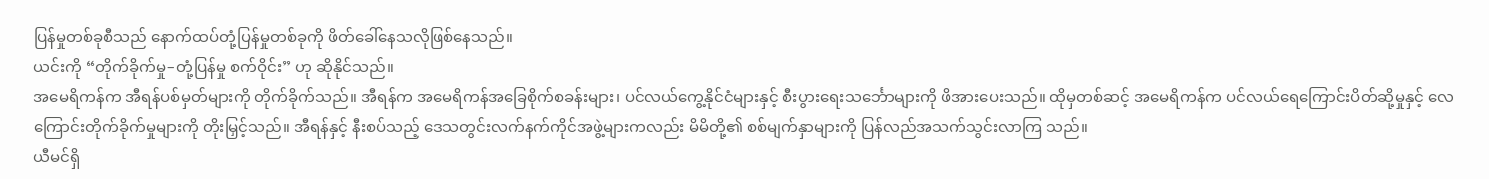ပြန်မှုတစ်ခုစီသည် နောက်ထပ်တုံ့ပြန်မှုတစ်ခုကို ဖိတ်ခေါ်နေသလိုဖြစ်နေသည်။
ယင်းကို “တိုက်ခိုက်မှု–တုံ့ပြန်မှု စက်ဝိုင်း” ဟု ဆိုနိုင်သည်။
အမေရိကန်က အီရန်ပစ်မှတ်များကို တိုက်ခိုက်သည်။ အီရန်က အမေရိကန်အခြေစိုက်စခန်းများ၊ ပင်လယ်ကွေ့နိုင်ငံများနှင့် စီးပွားရေးသင်္ဘောများကို ဖိအားပေးသည်။ ထိုမှတစ်ဆင့် အမေရိကန်က ပင်လယ်ရေကြောင်းပိတ်ဆို့မှုနှင့် လေကြောင်းတိုက်ခိုက်မှုများကို တိုးမြှင့်သည်။ အီရန်နှင့် နီးစပ်သည့် ဒေသတွင်းလက်နက်ကိုင်အဖွဲ့များကလည်း မိမိတို့၏ စစ်မျက်နှာများကို ပြန်လည်အသက်သွင်းလာကြ သည်။
ယီမင်ရှိ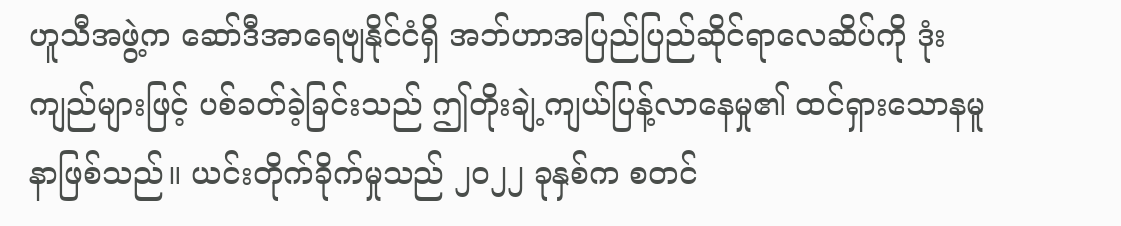ဟူသီအဖွဲ့က ဆော်ဒီအာရေဗျနိုင်ငံရှိ အဘ်ဟာအပြည်ပြည်ဆိုင်ရာလေဆိပ်ကို ဒုံးကျည်များဖြင့် ပစ်ခတ်ခဲ့ခြင်းသည် ဤတိုးချဲ့ကျယ်ပြန့်လာနေမှု၏ ထင်ရှားသောနမူနာဖြစ်သည်။ ယင်းတိုက်ခိုက်မှုသည် ၂၀၂၂ ခုနှစ်က စတင်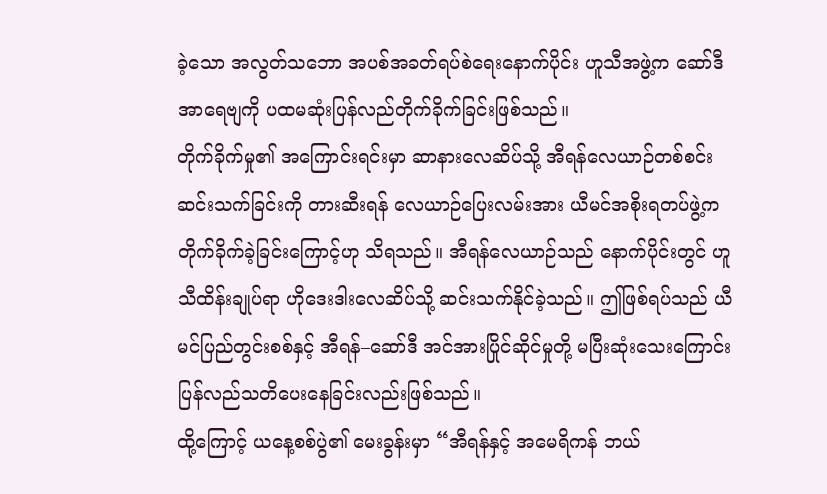ခဲ့သော အလွတ်သဘော အပစ်အခတ်ရပ်စဲရေးနောက်ပိုင်း ဟူသီအဖွဲ့က ဆော်ဒီ အာရေဗျကို ပထမဆုံးပြန်လည်တိုက်ခိုက်ခြင်းဖြစ်သည်။
တိုက်ခိုက်မှု၏ အကြောင်းရင်းမှာ ဆာနားလေဆိပ်သို့ အီရန်လေယာဉ်တစ်စင်း ဆင်းသက်ခြင်းကို တားဆီးရန် လေယာဉ်ပြေးလမ်းအား ယီမင်အစိုးရတပ်ဖွဲ့က တိုက်ခိုက်ခဲ့ခြင်းကြောင့်ဟု သိရသည်။ အီရန်လေယာဉ်သည် နောက်ပိုင်းတွင် ဟူသီထိန်းချုပ်ရာ ဟိုဒေးဒါးလေဆိပ်သို့ ဆင်းသက်နိုင်ခဲ့သည်။ ဤဖြစ်ရပ်သည် ယီမင်ပြည်တွင်းစစ်နှင့် အီရန်–ဆော်ဒီ အင်အားပြိုင်ဆိုင်မှုတို့ မပြီးဆုံးသေးကြောင်း ပြန်လည်သတိပေးနေခြင်းလည်းဖြစ်သည်။
ထို့ကြောင့် ယနေ့စစ်ပွဲ၏ မေးခွန်းမှာ “အီရန်နှင့် အမေရိကန် ဘယ်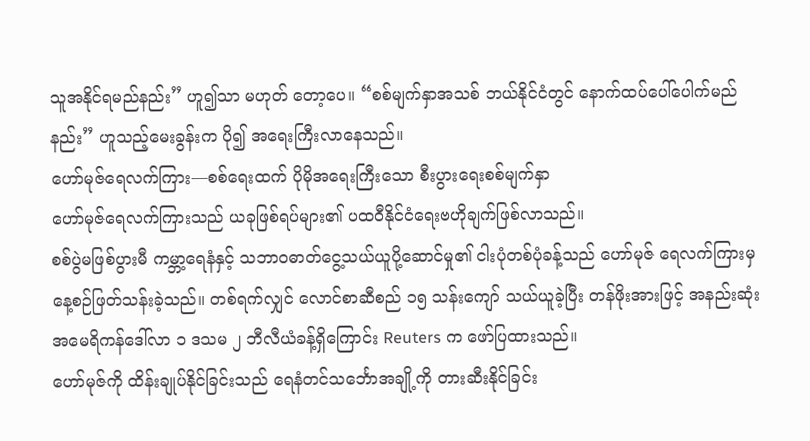သူအနိုင်ရမည်နည်း” ဟူ၍သာ မဟုတ် တော့ပေ။ “စစ်မျက်နှာအသစ် ဘယ်နိုင်ငံတွင် နောက်ထပ်ပေါ်ပေါက်မည်နည်း” ဟူသည့်မေးခွန်းက ပို၍ အရေးကြီးလာနေသည်။
ဟော်မုဇ်ရေလက်ကြား—စစ်ရေးထက် ပိုမိုအရေးကြီးသော စီးပွားရေးစစ်မျက်နှာ
ဟော်မုဇ်ရေလက်ကြားသည် ယခုဖြစ်ရပ်များ၏ ပထဝီနိုင်ငံရေးဗဟိုချက်ဖြစ်လာသည်။
စစ်ပွဲမဖြစ်ပွားမီ ကမ္ဘာ့ရေနံနှင့် သဘာဝဓာတ်ငွေ့သယ်ယူပို့ဆောင်မှု၏ ငါးပုံတစ်ပုံခန့်သည် ဟော်မုဇ် ရေလက်ကြားမှ နေ့စဉ်ဖြတ်သန်းခဲ့သည်။ တစ်ရက်လျှင် လောင်စာဆီစည် ၁၅ သန်းကျော် သယ်ယူခဲ့ပြီး တန်ဖိုးအားဖြင့် အနည်းဆုံး အမေရိကန်ဒေါ်လာ ၁ ဒသမ ၂ ဘီလီယံခန့်ရှိကြောင်း Reuters က ဖော်ပြထားသည်။
ဟော်မုဇ်ကို ထိန်းချုပ်နိုင်ခြင်းသည် ရေနံတင်သင်္ဘောအချို့ကို တားဆီးနိုင်ခြင်း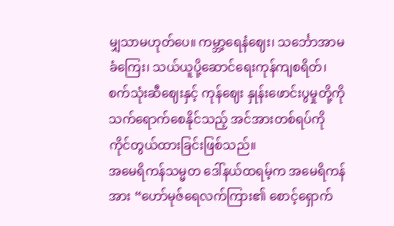မျှသာမဟုတ်ပေ။ ကမ္ဘာ့ရေနံဈေး၊ သင်္ဘောအာမခံကြေး၊ သယ်ယူပို့ဆောင်ရေးကုန်ကျစရိတ်၊ စက်သုံးဆီဈေးနှင့် ကုန်ဈေး နှုန်းဖောင်းပွမှုတို့ကို သက်ရောက်စေနိုင်သည့် အင်အားတစ်ရပ်ကို ကိုင်တွယ်ထားခြင်းဖြစ်သည်။
အမေရိကန်သမ္မတ ဒေါ်နယ်ထရမ့်က အမေရိကန်အား “ဟော်မုဇ်ရေလက်ကြား၏ စောင့်ရှောက်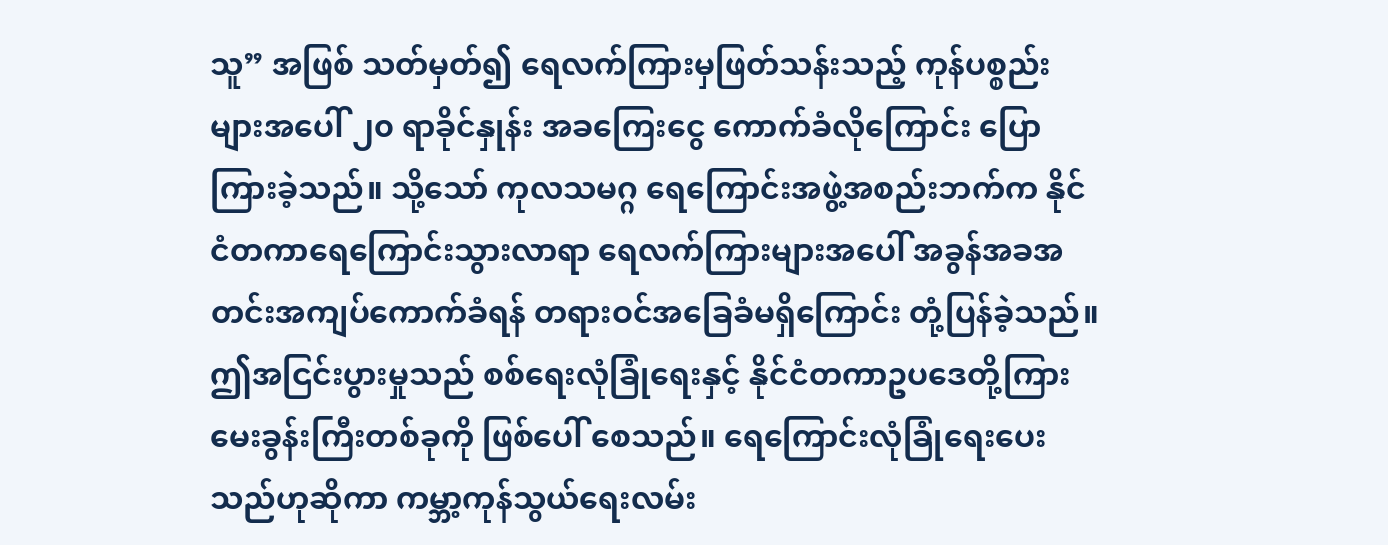သူ” အဖြစ် သတ်မှတ်၍ ရေလက်ကြားမှဖြတ်သန်းသည့် ကုန်ပစ္စည်းများအပေါ် ၂၀ ရာခိုင်နှုန်း အခကြေးငွေ ကောက်ခံလိုကြောင်း ပြောကြားခဲ့သည်။ သို့သော် ကုလသမဂ္ဂ ရေကြောင်းအဖွဲ့အစည်းဘက်က နိုင်ငံတကာရေကြောင်းသွားလာရာ ရေလက်ကြားများအပေါ် အခွန်အခအတင်းအကျပ်ကောက်ခံရန် တရားဝင်အခြေခံမရှိကြောင်း တုံ့ပြန်ခဲ့သည်။
ဤအငြင်းပွားမှုသည် စစ်ရေးလုံခြုံရေးနှင့် နိုင်ငံတကာဥပဒေတို့ကြား မေးခွန်းကြီးတစ်ခုကို ဖြစ်ပေါ် စေသည်။ ရေကြောင်းလုံခြုံရေးပေးသည်ဟုဆိုကာ ကမ္ဘာ့ကုန်သွယ်ရေးလမ်း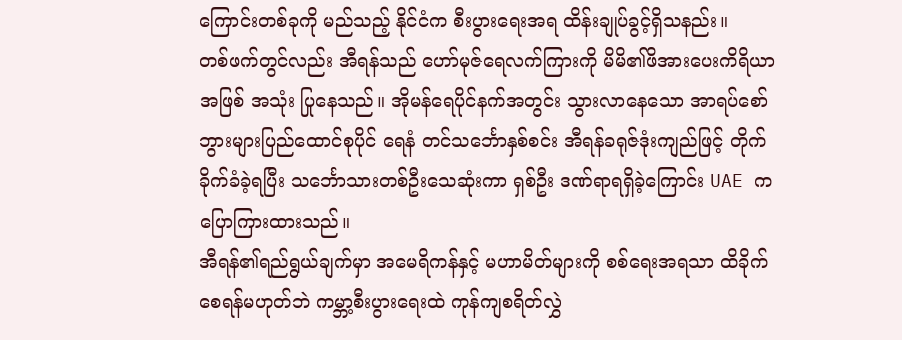ကြောင်းတစ်ခုကို မည်သည့် နိုင်ငံက စီးပွားရေးအရ ထိန်းချုပ်ခွင့်ရှိသနည်း။
တစ်ဖက်တွင်လည်း အီရန်သည် ဟော်မုဇ်ရေလက်ကြားကို မိမိ၏ဖိအားပေးကိရိယာအဖြစ် အသုံး ပြုနေသည်။ အိုမန်ရေပိုင်နက်အတွင်း သွားလာနေသော အာရပ်စော်ဘွားများပြည်ထောင်စုပိုင် ရေနံ တင်သင်္ဘောနှစ်စင်း အီရန်ခရုဇ်ဒုံးကျည်ဖြင့် တိုက်ခိုက်ခံခဲ့ရပြီး သင်္ဘောသားတစ်ဦးသေဆုံးကာ ရှစ်ဦး ဒဏ်ရာရရှိခဲ့ကြောင်း UAE က ပြောကြားထားသည်။
အီရန်၏ရည်ရွယ်ချက်မှာ အမေရိကန်နှင့် မဟာမိတ်များကို စစ်ရေးအရသာ ထိခိုက်စေရန်မဟုတ်ဘဲ ကမ္ဘာ့စီးပွားရေးထဲ ကုန်ကျစရိတ်လွှဲ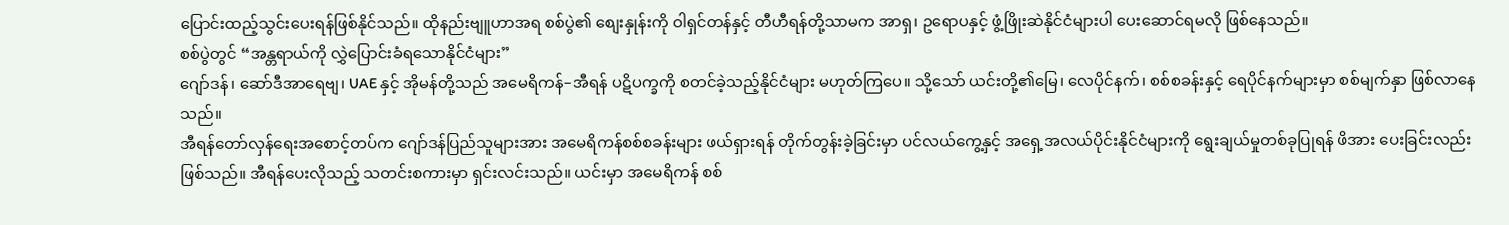ပြောင်းထည့်သွင်းပေးရန်ဖြစ်နိုင်သည်။ ထိုနည်းဗျူဟာအရ စစ်ပွဲ၏ စျေးနှုန်းကို ဝါရှင်တန်နှင့် တီဟီရန်တို့သာမက အာရှ၊ ဥရောပနှင့် ဖွံ့ဖြိုးဆဲနိုင်ငံများပါ ပေးဆောင်ရမလို ဖြစ်နေသည်။
စစ်ပွဲတွင် “အန္တရာယ်ကို လွှဲပြောင်းခံရသောနိုင်ငံများ”
ဂျော်ဒန်၊ ဆော်ဒီအာရေဗျ၊ UAE နှင့် အိုမန်တို့သည် အမေရိကန်–အီရန် ပဋိပက္ခကို စတင်ခဲ့သည့်နိုင်ငံများ မဟုတ်ကြပေ။ သို့သော် ယင်းတို့၏မြေ၊ လေပိုင်နက်၊ စစ်စခန်းနှင့် ရေပိုင်နက်များမှာ စစ်မျက်နှာ ဖြစ်လာနေသည်။
အီရန်တော်လှန်ရေးအစောင့်တပ်က ဂျော်ဒန်ပြည်သူများအား အမေရိကန်စစ်စခန်းများ ဖယ်ရှားရန် တိုက်တွန်းခဲ့ခြင်းမှာ ပင်လယ်ကွေ့နှင့် အရှေ့အလယ်ပိုင်းနိုင်ငံများကို ရွေးချယ်မှုတစ်ခုပြုရန် ဖိအား ပေးခြင်းလည်းဖြစ်သည်။ အီရန်ပေးလိုသည့် သတင်းစကားမှာ ရှင်းလင်းသည်။ ယင်းမှာ အမေရိကန် စစ်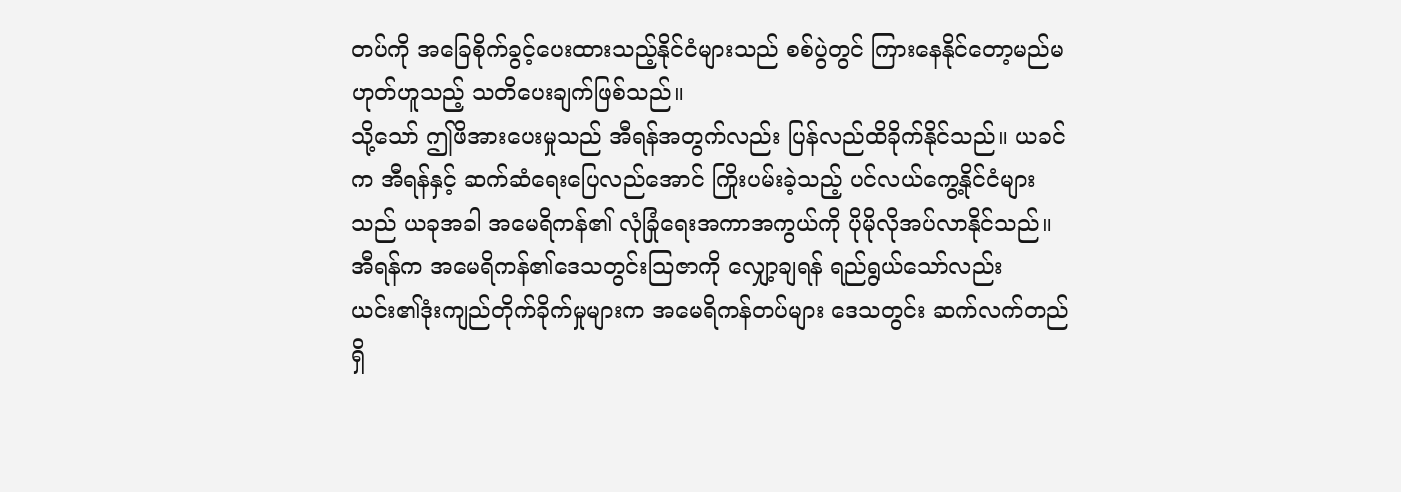တပ်ကို အခြေစိုက်ခွင့်ပေးထားသည့်နိုင်ငံများသည် စစ်ပွဲတွင် ကြားနေနိုင်တော့မည်မဟုတ်ဟူသည့် သတိပေးချက်ဖြစ်သည်။
သို့သော် ဤဖိအားပေးမှုသည် အီရန်အတွက်လည်း ပြန်လည်ထိခိုက်နိုင်သည်။ ယခင်က အီရန်နှင့် ဆက်ဆံရေးပြေလည်အောင် ကြိုးပမ်းခဲ့သည့် ပင်လယ်ကွေ့နိုင်ငံများသည် ယခုအခါ အမေရိကန်၏ လုံခြုံရေးအကာအကွယ်ကို ပိုမိုလိုအပ်လာနိုင်သည်။ အီရန်က အမေရိကန်၏ဒေသတွင်းသြဇာကို လျှော့ချရန် ရည်ရွယ်သော်လည်း ယင်း၏ဒုံးကျည်တိုက်ခိုက်မှုများက အမေရိကန်တပ်များ ဒေသတွင်း ဆက်လက်တည်ရှိ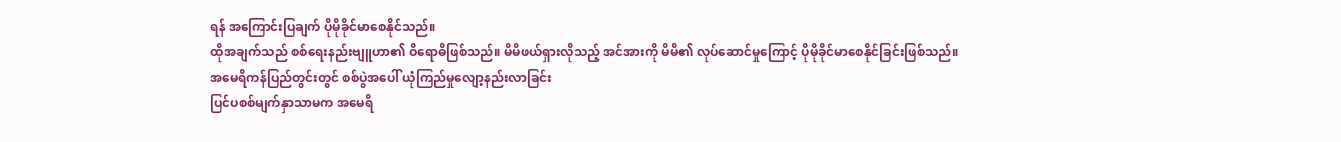ရန် အကြောင်းပြချက် ပိုမိုခိုင်မာစေနိုင်သည်။
ထိုအချက်သည် စစ်ရေးနည်းဗျူဟာ၏ ဝိရောဓိဖြစ်သည်။ မိမိဖယ်ရှားလိုသည့် အင်အားကို မိမိ၏ လုပ်ဆောင်မှုကြောင့် ပိုမိုခိုင်မာစေနိုင်ခြင်းဖြစ်သည်။
အမေရိကန်ပြည်တွင်းတွင် စစ်ပွဲအပေါ် ယုံကြည်မှုလျော့နည်းလာခြင်း
ပြင်ပစစ်မျက်နှာသာမက အမေရိ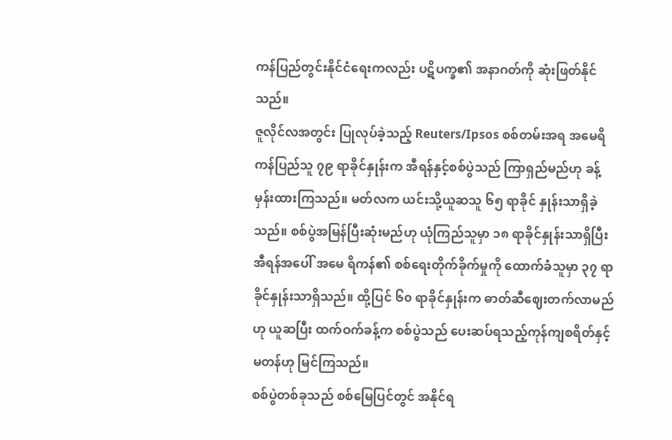ကန်ပြည်တွင်းနိုင်ငံရေးကလည်း ပဋိပက္ခ၏ အနာဂတ်ကို ဆုံးဖြတ်နိုင် သည်။
ဇူလိုင်လအတွင်း ပြုလုပ်ခဲ့သည့် Reuters/Ipsos စစ်တမ်းအရ အမေရိကန်ပြည်သူ ၇၉ ရာခိုင်နှုန်းက အီရန်နှင့်စစ်ပွဲသည် ကြာရှည်မည်ဟု ခန့်မှန်းထားကြသည်။ မတ်လက ယင်းသို့ယူဆသူ ၆၅ ရာခိုင် နှုန်းသာရှိခဲ့သည်။ စစ်ပွဲအမြန်ပြီးဆုံးမည်ဟု ယုံကြည်သူမှာ ၁၈ ရာခိုင်နှုန်းသာရှိပြီး အီရန်အပေါ် အမေ ရိကန်၏ စစ်ရေးတိုက်ခိုက်မှုကို ထောက်ခံသူမှာ ၃၇ ရာခိုင်နှုန်းသာရှိသည်။ ထို့ပြင် ၆၀ ရာခိုင်နှုန်းက ဓာတ်ဆီဈေးတက်လာမည်ဟု ယူဆပြီး ထက်ဝက်ခန့်က စစ်ပွဲသည် ပေးဆပ်ရသည့်ကုန်ကျစရိတ်နှင့် မတန်ဟု မြင်ကြသည်။
စစ်ပွဲတစ်ခုသည် စစ်မြေပြင်တွင် အနိုင်ရ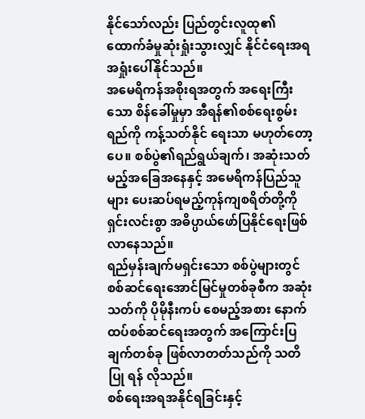နိုင်သော်လည်း ပြည်တွင်းလူထု၏ ထောက်ခံမှုဆုံးရှုံးသွားလျှင် နိုင်ငံရေးအရ အရှုံးပေါ်နိုင်သည်။
အမေရိကန်အစိုးရအတွက် အရေးကြီးသော စိန်ခေါ်မှုမှာ အီရန်၏စစ်ရေးစွမ်းရည်ကို ကန့်သတ်နိုင် ရေးသာ မဟုတ်တော့ပေ။ စစ်ပွဲ၏ရည်ရွယ်ချက်၊ အဆုံးသတ်မည့်အခြေအနေနှင့် အမေရိကန်ပြည်သူများ ပေးဆပ်ရမည့်ကုန်ကျစရိတ်တို့ကို ရှင်းလင်းစွာ အဓိပ္ပာယ်ဖော်ပြနိုင်ရေးဖြစ်လာနေသည်။
ရည်မှန်းချက်မရှင်းသော စစ်ပွဲများတွင် စစ်ဆင်ရေးအောင်မြင်မှုတစ်ခုစီက အဆုံးသတ်ကို ပိုမိုနီးကပ် စေမည့်အစား နောက်ထပ်စစ်ဆင်ရေးအတွက် အကြောင်းပြချက်တစ်ခု ဖြစ်လာတတ်သည်ကို သတိပြု ရန် လိုသည်။
စစ်ရေးအရအနိုင်ရခြင်းနှင့်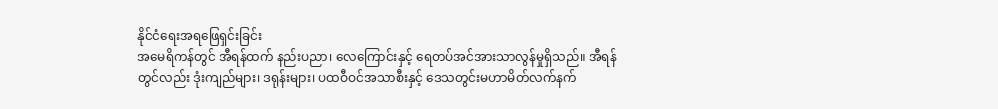နိုင်ငံရေးအရဖြေရှင်းခြင်း
အမေရိကန်တွင် အီရန်ထက် နည်းပညာ၊ လေကြောင်းနှင့် ရေတပ်အင်အားသာလွန်မှုရှိသည်။ အီရန် တွင်လည်း ဒုံးကျည်များ၊ ဒရုန်းများ၊ ပထဝီဝင်အသာစီးနှင့် ဒေသတွင်းမဟာမိတ်လက်နက်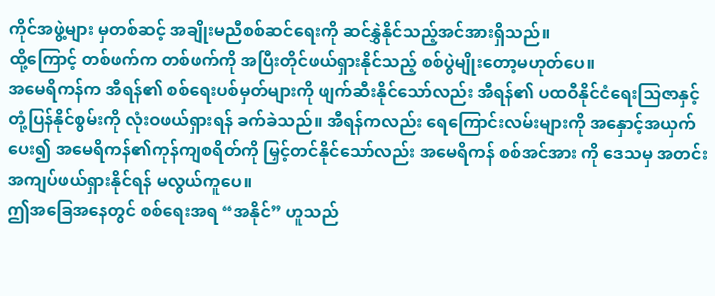ကိုင်အဖွဲ့များ မှတစ်ဆင့် အချိုးမညီစစ်ဆင်ရေးကို ဆင်နွှဲနိုင်သည့်အင်အားရှိသည်။
ထို့ကြောင့် တစ်ဖက်က တစ်ဖက်ကို အပြီးတိုင်ဖယ်ရှားနိုင်သည့် စစ်ပွဲမျိုးတော့မဟုတ်ပေ။
အမေရိကန်က အီရန်၏ စစ်ရေးပစ်မှတ်များကို ဖျက်ဆီးနိုင်သော်လည်း အီရန်၏ ပထဝီနိုင်ငံရေးသြဇာနှင့် တုံ့ပြန်နိုင်စွမ်းကို လုံးဝဖယ်ရှားရန် ခက်ခဲသည်။ အီရန်ကလည်း ရေကြောင်းလမ်းများကို အနှောင့်အယှက်ပေး၍ အမေရိကန်၏ကုန်ကျစရိတ်ကို မြှင့်တင်နိုင်သော်လည်း အမေရိကန် စစ်အင်အား ကို ဒေသမှ အတင်းအကျပ်ဖယ်ရှားနိုင်ရန် မလွယ်ကူပေ။
ဤအခြေအနေတွင် စစ်ရေးအရ “အနိုင်” ဟူသည်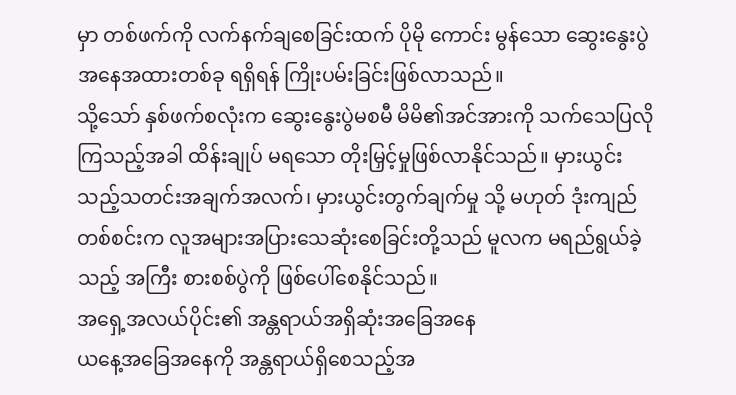မှာ တစ်ဖက်ကို လက်နက်ချစေခြင်းထက် ပိုမို ကောင်း မွန်သော ဆွေးနွေးပွဲအနေအထားတစ်ခု ရရှိရန် ကြိုးပမ်းခြင်းဖြစ်လာသည်။
သို့သော် နှစ်ဖက်စလုံးက ဆွေးနွေးပွဲမစမီ မိမိ၏အင်အားကို သက်သေပြလိုကြသည့်အခါ ထိန်းချုပ် မရသော တိုးမြှင့်မှုဖြစ်လာနိုင်သည်။ မှားယွင်းသည့်သတင်းအချက်အလက်၊ မှားယွင်းတွက်ချက်မှု သို့ မဟုတ် ဒုံးကျည်တစ်စင်းက လူအများအပြားသေဆုံးစေခြင်းတို့သည် မူလက မရည်ရွယ်ခဲ့သည့် အကြီး စားစစ်ပွဲကို ဖြစ်ပေါ်စေနိုင်သည်။
အရှေ့အလယ်ပိုင်း၏ အန္တရာယ်အရှိဆုံးအခြေအနေ
ယနေ့အခြေအနေကို အန္တရာယ်ရှိစေသည့်အ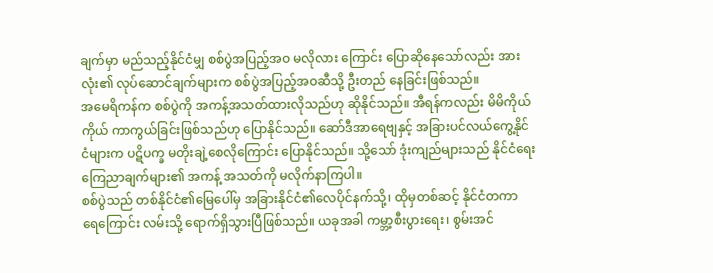ချက်မှာ မည်သည့်နိုင်ငံမျှ စစ်ပွဲအပြည့်အဝ မလိုလား ကြောင်း ပြောဆိုနေသော်လည်း အားလုံး၏ လုပ်ဆောင်ချက်များက စစ်ပွဲအပြည့်အဝဆီသို့ ဦးတည် နေခြင်းဖြစ်သည်။
အမေရိကန်က စစ်ပွဲကို အကန့်အသတ်ထားလိုသည်ဟု ဆိုနိုင်သည်။ အီရန်ကလည်း မိမိကိုယ်ကိုယ် ကာကွယ်ခြင်းဖြစ်သည်ဟု ပြောနိုင်သည်။ ဆော်ဒီအာရေဗျနှင့် အခြားပင်လယ်ကွေ့နိုင်ငံများက ပဋိပက္ခ မတိုးချဲ့စေလိုကြောင်း ပြောနိုင်သည်။ သို့သော် ဒုံးကျည်များသည် နိုင်ငံရေးကြေညာချက်များ၏ အကန့် အသတ်ကို မလိုက်နာကြပါ။
စစ်ပွဲသည် တစ်နိုင်ငံ၏မြေပေါ်မှ အခြားနိုင်ငံ၏လေပိုင်နက်သို့၊ ထိုမှတစ်ဆင့် နိုင်ငံတကာ ရေကြောင်း လမ်းသို့ ရောက်ရှိသွားပြီဖြစ်သည်။ ယခုအခါ ကမ္ဘာ့စီးပွားရေး၊ စွမ်းအင်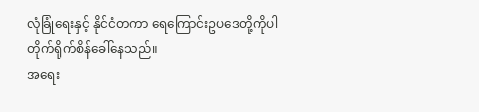လုံခြုံရေးနှင့် နိုင်ငံတကာ ရေကြောင်းဥပဒေတို့ကိုပါ တိုက်ရိုက်စိန်ခေါ်နေသည်။
အရေး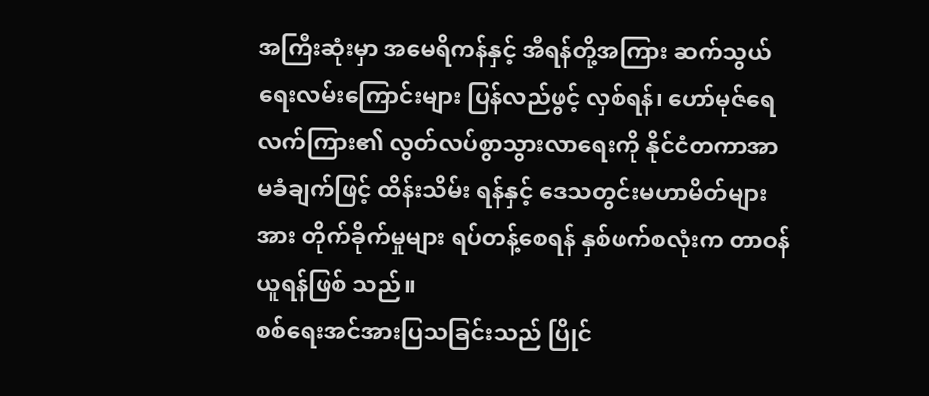အကြီးဆုံးမှာ အမေရိကန်နှင့် အီရန်တို့အကြား ဆက်သွယ်ရေးလမ်းကြောင်းများ ပြန်လည်ဖွင့် လှစ်ရန်၊ ဟော်မုဇ်ရေလက်ကြား၏ လွတ်လပ်စွာသွားလာရေးကို နိုင်ငံတကာအာမခံချက်ဖြင့် ထိန်းသိမ်း ရန်နှင့် ဒေသတွင်းမဟာမိတ်များအား တိုက်ခိုက်မှုများ ရပ်တန့်စေရန် နှစ်ဖက်စလုံးက တာဝန်ယူရန်ဖြစ် သည်။
စစ်ရေးအင်အားပြသခြင်းသည် ပြိုင်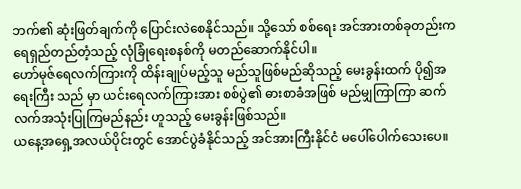ဘက်၏ ဆုံးဖြတ်ချက်ကို ပြောင်းလဲစေနိုင်သည်။ သို့သော် စစ်ရေး အင်အားတစ်ခုတည်းက ရေရှည်တည်တံ့သည့် လုံခြုံရေးစနစ်ကို မတည်ဆောက်နိုင်ပါ။
ဟော်မုဇ်ရေလက်ကြားကို ထိန်းချုပ်မည့်သူ မည်သူဖြစ်မည်ဆိုသည့် မေးခွန်းထက် ပို၍အရေးကြီး သည် မှာ ယင်းရေလက်ကြားအား စစ်ပွဲ၏ ဓားစာခံအဖြစ် မည်မျှကြာကြာ ဆက်လက်အသုံးပြုကြမည်နည်း ဟူသည့် မေးခွန်းဖြစ်သည်။
ယနေ့အရှေ့အလယ်ပိုင်းတွင် အောင်ပွဲခံနိုင်သည့် အင်အားကြီးနိုင်ငံ မပေါ်ပေါက်သေးပေ။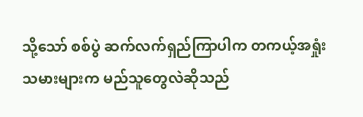သို့သော် စစ်ပွဲ ဆက်လက်ရှည်ကြာပါက တကယ့်အရှုံးသမားများက မည်သူတွေလဲဆိုသည်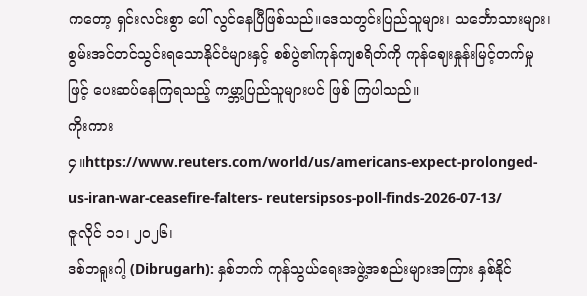ကတော့ ရှင်းလင်းစွာ ပေါ် လွင်နေပြီဖြစ်သည်။ဒေသတွင်းပြည်သူများ၊ သင်္ဘောသားများ၊ စွမ်းအင်တင်သွင်းရသောနိုင်ငံများနှင့် စစ်ပွဲ၏ကုန်ကျစရိတ်ကို ကုန်ဈေးနှုန်းမြင့်တက်မှုဖြင့် ပေးဆပ်နေကြရသည့် ကမ္ဘာ့ပြည်သူများပင် ဖြစ် ကြပါသည်။
ကိုးကား
၄။https://www.reuters.com/world/us/americans-expect-prolonged-us-iran-war-ceasefire-falters- reutersipsos-poll-finds-2026-07-13/
ဇူလိုင် ၁၁၊ ၂၀၂၆၊
ဒစ်ဘရူးဂါ့ (Dibrugarh): နှစ်ဘက် ကုန်သွယ်ရေးအဖွဲ့အစည်းများအကြား နှစ်နိုင်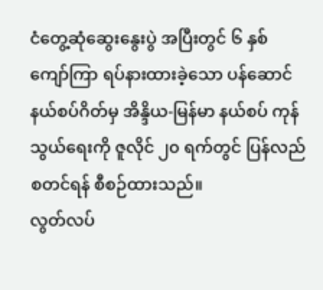ငံတွေ့ဆုံဆွေးနွေးပွဲ အပြီးတွင် ၆ နှစ်ကျော်ကြာ ရပ်နားထားခဲ့သော ပန်ဆောင်နယ်စပ်ဂိတ်မှ အိန္ဒိယ-မြန်မာ နယ်စပ် ကုန်သွယ်ရေးကို ဇူလိုင် ၂၀ ရက်တွင် ပြန်လည်စတင်ရန် စီစဉ်ထားသည်။
လွတ်လပ်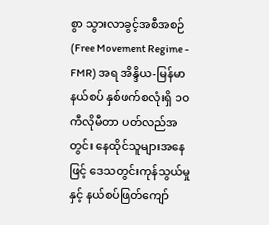စွာ သွားလာခွင့်အစီအစဉ် (Free Movement Regime - FMR) အရ အိန္ဒိယ-မြန်မာ နယ်စပ် နှစ်ဖက်စလုံးရှိ ၁၀ ကီလိုမီတာ ပတ်လည်အတွင်း နေထိုင်သူများအနေဖြင့် ဒေသတွင်းကုန်သွယ်မှုနှင့် နယ်စပ်ဖြတ်ကျော်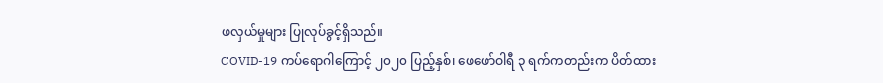ဖလှယ်မှုများ ပြုလုပ်ခွင့်ရှိသည်။
COVID-19 ကပ်ရောဂါကြောင့် ၂၀၂၀ ပြည့်နှစ်၊ ဖေဖော်ဝါရီ ၃ ရက်ကတည်းက ပိတ်ထား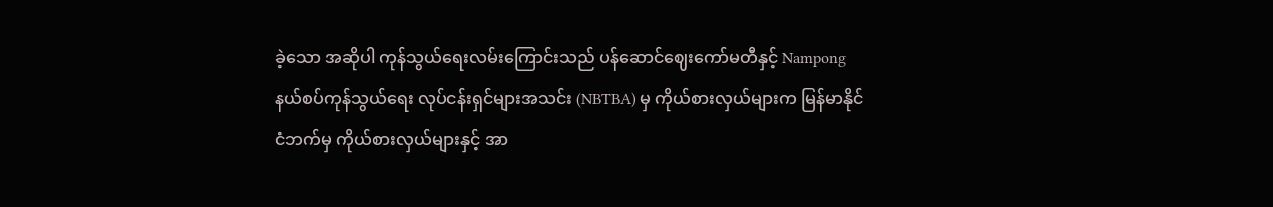ခဲ့သော အဆိုပါ ကုန်သွယ်ရေးလမ်းကြောင်းသည် ပန်ဆောင်ဈေးကော်မတီနှင့် Nampong နယ်စပ်ကုန်သွယ်ရေး လုပ်ငန်းရှင်များအသင်း (NBTBA) မှ ကိုယ်စားလှယ်များက မြန်မာနိုင်ငံဘက်မှ ကိုယ်စားလှယ်များနှင့် အာ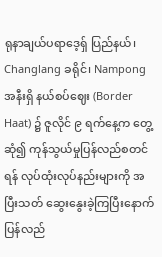ရုနာချယ်ပရာဒေ့ရှ် ပြည်နယ်၊ Changlang ခရိုင်၊ Nampong အနီးရှိ နယ်စပ်ဈေး (Border Haat) ၌ ဇူလိုင် ၉ ရက်နေ့က တွေ့ဆုံ၍ ကုန်သွယ်မှုပြန်လည်စတင်ရန် လုပ်ထုံးလုပ်နည်းများကို အပြီးသတ် ဆွေးနွေးခဲ့ကြပြီးနောက် ပြန်လည်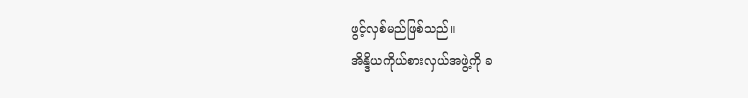ဖွင့်လှစ်မည်ဖြစ်သည်။
အိန္ဒိယကိုယ်စားလှယ်အဖွဲ့ကို ခ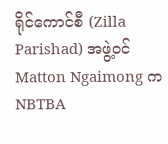ရိုင်ကောင်စီ (Zilla Parishad) အဖွဲ့ဝင် Matton Ngaimong က NBTBA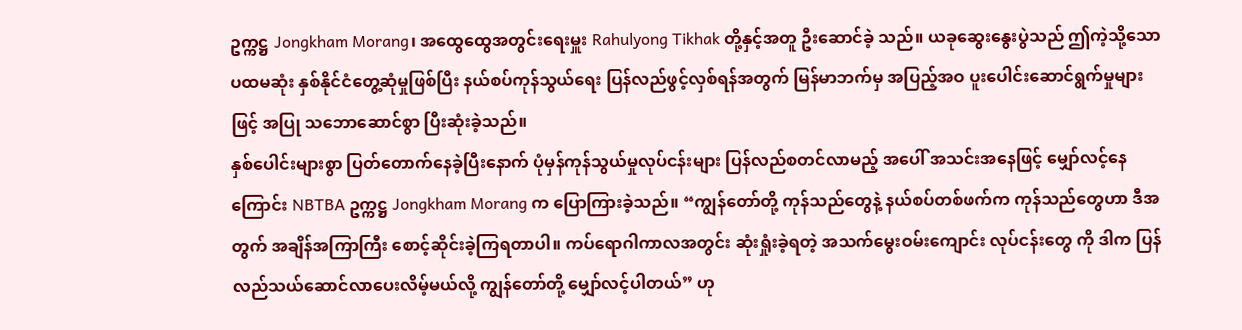ဥက္ကဋ္ဌ Jongkham Morang၊ အထွေထွေအတွင်းရေးမှူး Rahulyong Tikhak တို့နှင့်အတူ ဦးဆောင်ခဲ့ သည်။ ယခုဆွေးနွေးပွဲသည် ဤကဲ့သို့သော ပထမဆုံး နှစ်နိုင်ငံတွေ့ဆုံမှုဖြစ်ပြီး နယ်စပ်ကုန်သွယ်ရေး ပြန်လည်ဖွင့်လှစ်ရန်အတွက် မြန်မာဘက်မှ အပြည့်အဝ ပူးပေါင်းဆောင်ရွက်မှုများဖြင့် အပြု သဘောဆောင်စွာ ပြီးဆုံးခဲ့သည်။
နှစ်ပေါင်းများစွာ ပြတ်တောက်နေခဲ့ပြီးနောက် ပုံမှန်ကုန်သွယ်မှုလုပ်ငန်းများ ပြန်လည်စတင်လာမည့် အပေါ် အသင်းအနေဖြင့် မျှော်လင့်နေကြောင်း NBTBA ဥက္ကဋ္ဌ Jongkham Morang က ပြောကြားခဲ့သည်။ “ကျွန်တော်တို့ ကုန်သည်တွေနဲ့ နယ်စပ်တစ်ဖက်က ကုန်သည်တွေဟာ ဒီအတွက် အချိန်အကြာကြီး စောင့်ဆိုင်းခဲ့ကြရတာပါ။ ကပ်ရောဂါကာလအတွင်း ဆုံးရှုံးခဲ့ရတဲ့ အသက်မွေးဝမ်းကျောင်း လုပ်ငန်းတွေ ကို ဒါက ပြန်လည်သယ်ဆောင်လာပေးလိမ့်မယ်လို့ ကျွန်တော်တို့ မျှော်လင့်ပါတယ်” ဟု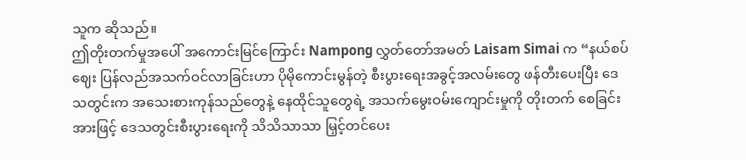သူက ဆိုသည်။
ဤတိုးတက်မှုအပေါ် အကောင်းမြင်ကြောင်း Nampong လွှတ်တော်အမတ် Laisam Simai က “နယ်စပ် ဈေး ပြန်လည်အသက်ဝင်လာခြင်းဟာ ပိုမိုကောင်းမွန်တဲ့ စီးပွားရေးအခွင့်အလမ်းတွေ ဖန်တီးပေးပြီး ဒေသတွင်းက အသေးစားကုန်သည်တွေနဲ့ နေထိုင်သူတွေရဲ့ အသက်မွေးဝမ်းကျောင်းမှုကို တိုးတက် စေခြင်းအားဖြင့် ဒေသတွင်းစီးပွားရေးကို သိသိသာသာ မြှင့်တင်ပေး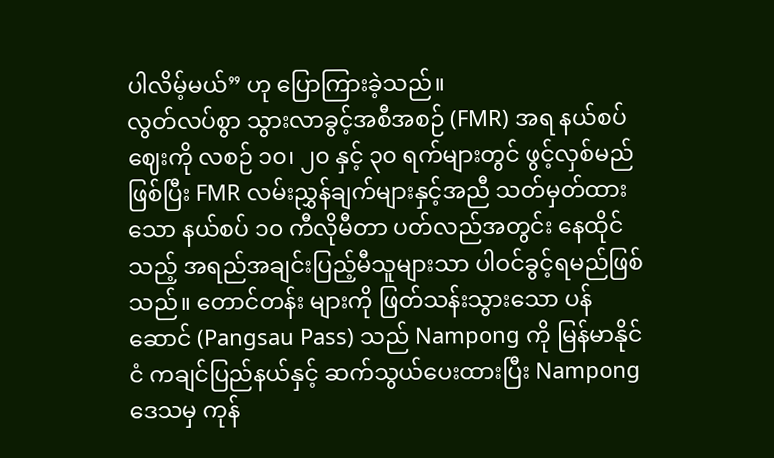ပါလိမ့်မယ်” ဟု ပြောကြားခဲ့သည်။
လွတ်လပ်စွာ သွားလာခွင့်အစီအစဉ် (FMR) အရ နယ်စပ်ဈေးကို လစဉ် ၁၀၊ ၂၀ နှင့် ၃၀ ရက်များတွင် ဖွင့်လှစ်မည်ဖြစ်ပြီး FMR လမ်းညွှန်ချက်များနှင့်အညီ သတ်မှတ်ထားသော နယ်စပ် ၁၀ ကီလိုမီတာ ပတ်လည်အတွင်း နေထိုင်သည့် အရည်အချင်းပြည့်မီသူများသာ ပါဝင်ခွင့်ရမည်ဖြစ်သည်။ တောင်တန်း များကို ဖြတ်သန်းသွားသော ပန်ဆောင် (Pangsau Pass) သည် Nampong ကို မြန်မာနိုင်ငံ ကချင်ပြည်နယ်နှင့် ဆက်သွယ်ပေးထားပြီး Nampong ဒေသမှ ကုန်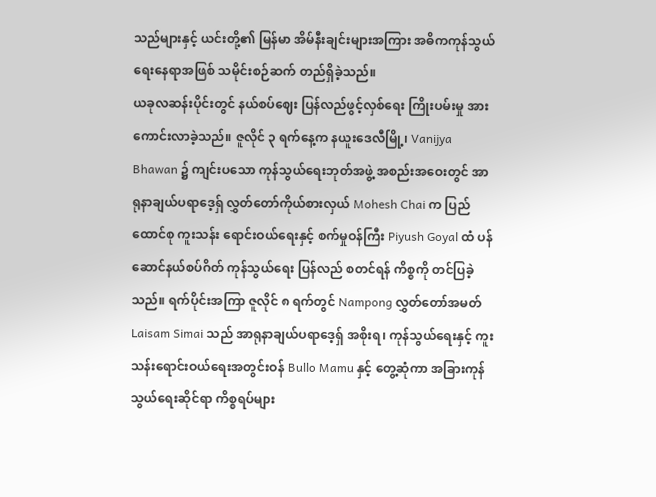သည်များနှင့် ယင်းတို့၏ မြန်မာ အိမ်နီးချင်းများအကြား အဓိကကုန်သွယ်ရေးနေရာအဖြစ် သမိုင်းစဉ်ဆက် တည်ရှိခဲ့သည်။
ယခုလဆန်းပိုင်းတွင် နယ်စပ်ဈေး ပြန်လည်ဖွင့်လှစ်ရေး ကြိုးပမ်းမှု အားကောင်းလာခဲ့သည်။ ဇူလိုင် ၃ ရက်နေ့က နယူးဒေလီမြို့၊ Vanijya Bhawan ၌ ကျင်းပသော ကုန်သွယ်ရေးဘုတ်အဖွဲ့ အစည်းအဝေးတွင် အာရုနာချယ်ပရာဒေ့ရှ် လွှတ်တော်ကိုယ်စားလှယ် Mohesh Chai က ပြည်ထောင်စု ကူးသန်း ရောင်းဝယ်ရေးနှင့် စက်မှုဝန်ကြီး Piyush Goyal ထံ ပန်ဆောင်နယ်စပ်ဂိတ် ကုန်သွယ်ရေး ပြန်လည် စတင်ရန် ကိစ္စကို တင်ပြခဲ့သည်။ ရက်ပိုင်းအကြာ ဇူလိုင် ၈ ရက်တွင် Nampong လွှတ်တော်အမတ် Laisam Simai သည် အာရုနာချယ်ပရာဒေ့ရှ် အစိုးရ၊ ကုန်သွယ်ရေးနှင့် ကူးသန်းရောင်းဝယ်ရေးအတွင်းဝန် Bullo Mamu နှင့် တွေ့ဆုံကာ အခြားကုန်သွယ်ရေးဆိုင်ရာ ကိစ္စရပ်များ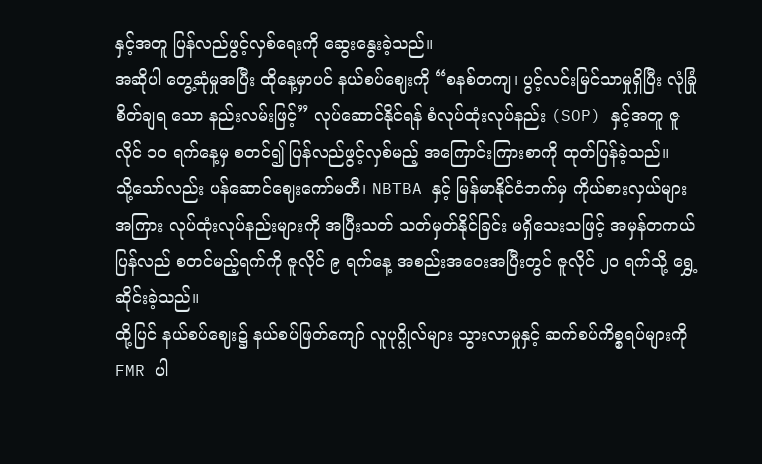နှင့်အတူ ပြန်လည်ဖွင့်လှစ်ရေးကို ဆွေးနွေးခဲ့သည်။
အဆိုပါ တွေ့ဆုံမှုအပြီး ထိုနေ့မှာပင် နယ်စပ်ဈေးကို “စနစ်တကျ၊ ပွင့်လင်းမြင်သာမှုရှိပြီး လုံခြုံစိတ်ချရ သော နည်းလမ်းဖြင့်” လုပ်ဆောင်နိုင်ရန် စံလုပ်ထုံးလုပ်နည်း (SOP) နှင့်အတူ ဇူလိုင် ၁၀ ရက်နေ့မှ စတင်၍ ပြန်လည်ဖွင့်လှစ်မည့် အကြောင်းကြားစာကို ထုတ်ပြန်ခဲ့သည်။
သို့သော်လည်း ပန်ဆောင်ဈေးကော်မတီ၊ NBTBA နှင့် မြန်မာနိုင်ငံဘက်မှ ကိုယ်စားလှယ်များအကြား လုပ်ထုံးလုပ်နည်းများကို အပြီးသတ် သတ်မှတ်နိုင်ခြင်း မရှိသေးသဖြင့် အမှန်တကယ် ပြန်လည် စတင်မည့်ရက်ကို ဇူလိုင် ၉ ရက်နေ့ အစည်းအဝေးအပြီးတွင် ဇူလိုင် ၂၀ ရက်သို့ ရွှေ့ဆိုင်းခဲ့သည်။
ထို့ပြင် နယ်စပ်ဈေး၌ နယ်စပ်ဖြတ်ကျော် လူပုဂ္ဂိုလ်များ သွားလာမှုနှင့် ဆက်စပ်ကိစ္စရပ်များကို FMR ပါ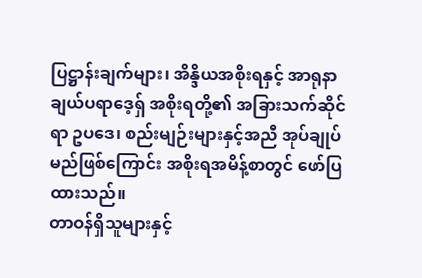ပြဋ္ဌာန်းချက်များ၊ အိန္ဒိယအစိုးရနှင့် အာရုနာချယ်ပရာဒေ့ရှ် အစိုးရတို့၏ အခြားသက်ဆိုင်ရာ ဥပဒေ၊ စည်းမျဉ်းများနှင့်အညီ အုပ်ချုပ်မည်ဖြစ်ကြောင်း အစိုးရအမိန့်စာတွင် ဖော်ပြထားသည်။
တာဝန်ရှိသူများနှင့်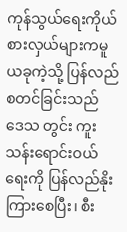ကုန်သွယ်ရေးကိုယ်စားလှယ်များကမူ ယခုကဲ့သို့ ပြန်လည်စတင်ခြင်းသည် ဒေသ တွင်း ကူးသန်းရောင်းဝယ်ရေးကို ပြန်လည်နိုးကြားစေပြီး၊ စီး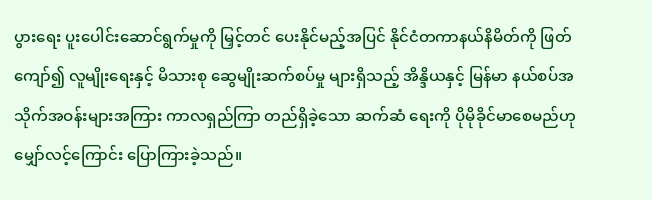ပွားရေး ပူးပေါင်းဆောင်ရွက်မှုကို မြှင့်တင် ပေးနိုင်မည့်အပြင် နိုင်ငံတကာနယ်နိမိတ်ကို ဖြတ်ကျော်၍ လူမျိုးရေးနှင့် မိသားစု ဆွေမျိုးဆက်စပ်မှု များရှိသည့် အိန္ဒိယနှင့် မြန်မာ နယ်စပ်အသိုက်အဝန်းများအကြား ကာလရှည်ကြာ တည်ရှိခဲ့သော ဆက်ဆံ ရေးကို ပိုမိုခိုင်မာစေမည်ဟု မျှော်လင့်ကြောင်း ပြောကြားခဲ့သည်။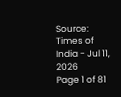Source: Times of India - Jul 11, 2026
Page 1 of 81